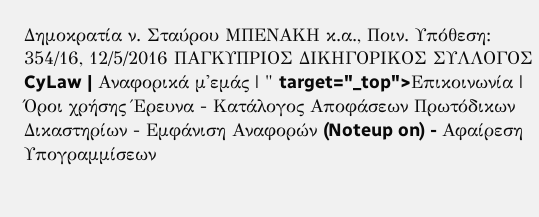Δημοκρατία ν. Σταύρου ΜΠΕΝΑΚΗ κ.α., Ποιν. Υπόθεση: 354/16, 12/5/2016 ΠΑΓΚΥΠΡΙΟΣ ΔΙΚΗΓΟΡΙΚΟΣ ΣΥΛΛΟΓΟΣ CyLaw | Αναφορικά μ'εμάς | " target="_top">Επικοινωνία | Όροι χρήσης Έρευνα - Κατάλογος Αποφάσεων Πρωτόδικων Δικαστηρίων - Εμφάνιση Αναφορών (Noteup on) - Αφαίρεση Υπογραμμίσεων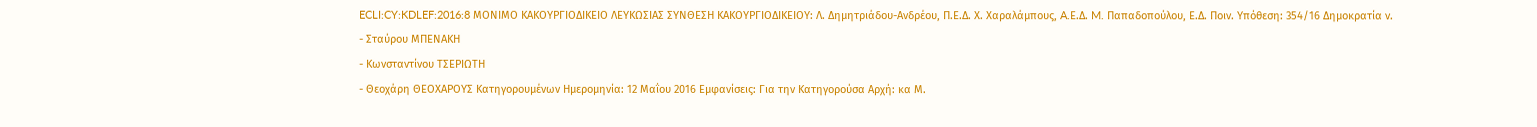ECLI:CY:KDLEF:2016:8 ΜΟΝΙΜΟ ΚΑΚΟΥΡΓΙΟΔΙΚΕΙΟ ΛΕΥΚΩΣΙΑΣ ΣΥΝΘΕΣΗ ΚΑΚΟΥΡΓΙΟΔΙΚΕΙΟΥ: Λ. Δημητριάδου-Ανδρέου, Π.Ε.Δ. Χ. Χαραλάμπους, A.Ε.Δ. M. Παπαδοπούλου, Ε.Δ. Ποιν. Υπόθεση: 354/16 Δημοκρατία ν.
- Σταύρου ΜΠΕΝΑΚΗ
- Κωνσταντίνου ΤΣΕΡΙΩΤΗ
- Θεοχάρη ΘΕΟΧΑΡΟΥΣ Κατηγορουμένων Ημερομηνία: 12 Μαΐου 2016 Εμφανίσεις: Για την Κατηγορούσα Αρχή: κα Μ.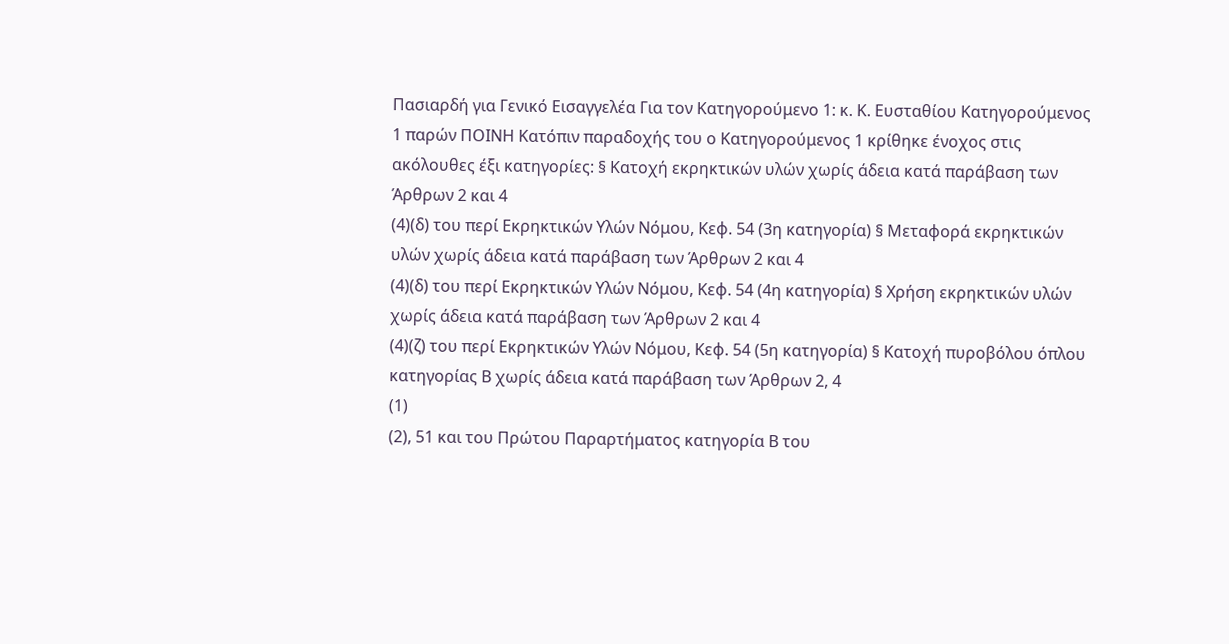Πασιαρδή για Γενικό Εισαγγελέα Για τον Κατηγορούμενο 1: κ. Κ. Ευσταθίου Κατηγορούμενος 1 παρών ΠΟΙΝΗ Κατόπιν παραδοχής του ο Κατηγορούμενος 1 κρίθηκε ένοχος στις ακόλουθες έξι κατηγορίες: § Κατοχή εκρηκτικών υλών χωρίς άδεια κατά παράβαση των Άρθρων 2 και 4
(4)(δ) του περί Εκρηκτικών Υλών Νόμου, Κεφ. 54 (3η κατηγορία) § Μεταφορά εκρηκτικών υλών χωρίς άδεια κατά παράβαση των Άρθρων 2 και 4
(4)(δ) του περί Εκρηκτικών Υλών Νόμου, Κεφ. 54 (4η κατηγορία) § Χρήση εκρηκτικών υλών χωρίς άδεια κατά παράβαση των Άρθρων 2 και 4
(4)(ζ) του περί Εκρηκτικών Υλών Νόμου, Κεφ. 54 (5η κατηγορία) § Κατοχή πυροβόλου όπλου κατηγορίας Β χωρίς άδεια κατά παράβαση των Άρθρων 2, 4
(1)
(2), 51 και του Πρώτου Παραρτήματος κατηγορία Β του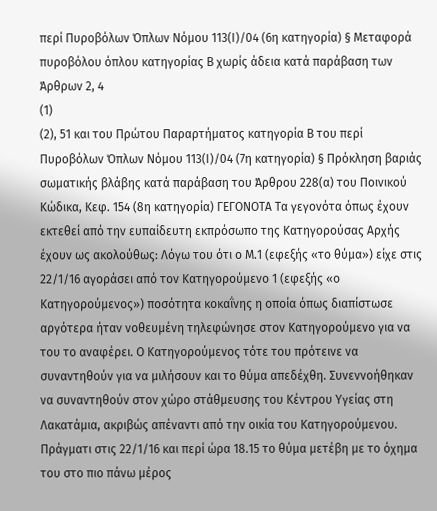περί Πυροβόλων Όπλων Νόμου 113(Ι)/04 (6η κατηγορία) § Μεταφορά πυροβόλου όπλου κατηγορίας Β χωρίς άδεια κατά παράβαση των Άρθρων 2, 4
(1)
(2), 51 και του Πρώτου Παραρτήματος κατηγορία Β του περί Πυροβόλων Όπλων Νόμου 113(Ι)/04 (7η κατηγορία) § Πρόκληση βαριάς σωματικής βλάβης κατά παράβαση του Άρθρου 228(α) του Ποινικού Κώδικα, Κεφ. 154 (8η κατηγορία) ΓΕΓΟΝΟΤΑ Τα γεγονότα όπως έχουν εκτεθεί από την ευπαίδευτη εκπρόσωπο της Κατηγορούσας Αρχής έχουν ως ακολούθως: Λόγω του ότι ο Μ.1 (εφεξής «το θύμα») είχε στις 22/1/16 αγοράσει από τον Κατηγορούμενο 1 (εφεξής «ο Κατηγορούμενος») ποσότητα κοκαΐνης η οποία όπως διαπίστωσε αργότερα ήταν νοθευμένη τηλεφώνησε στον Κατηγορούμενο για να του το αναφέρει. Ο Κατηγορούμενος τότε του πρότεινε να συναντηθούν για να μιλήσουν και το θύμα απεδέχθη. Συνεννοήθηκαν να συναντηθούν στον χώρο στάθμευσης του Κέντρου Υγείας στη Λακατάμια, ακριβώς απέναντι από την οικία του Κατηγορούμενου. Πράγματι στις 22/1/16 και περί ώρα 18.15 το θύμα μετέβη με το όχημα του στο πιο πάνω μέρος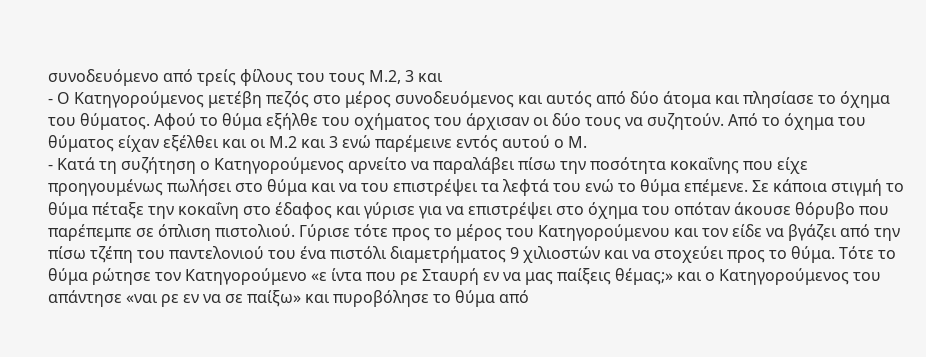συνοδευόμενο από τρείς φίλους του τους Μ.2, 3 και
- Ο Κατηγορούμενος μετέβη πεζός στο μέρος συνοδευόμενος και αυτός από δύο άτομα και πλησίασε το όχημα του θύματος. Αφού το θύμα εξήλθε του οχήματος του άρχισαν οι δύο τους να συζητούν. Από το όχημα του θύματος είχαν εξέλθει και οι Μ.2 και 3 ενώ παρέμεινε εντός αυτού ο Μ.
- Κατά τη συζήτηση ο Κατηγορούμενος αρνείτο να παραλάβει πίσω την ποσότητα κοκαΐνης που είχε προηγουμένως πωλήσει στο θύμα και να του επιστρέψει τα λεφτά του ενώ το θύμα επέμενε. Σε κάποια στιγμή το θύμα πέταξε την κοκαΐνη στο έδαφος και γύρισε για να επιστρέψει στο όχημα του οπόταν άκουσε θόρυβο που παρέπεμπε σε όπλιση πιστολιού. Γύρισε τότε προς το μέρος του Κατηγορούμενου και τον είδε να βγάζει από την πίσω τζέπη του παντελονιού του ένα πιστόλι διαμετρήματος 9 χιλιοστών και να στοχεύει προς το θύμα. Τότε το θύμα ρώτησε τον Κατηγορούμενο «ε ίντα που ρε Σταυρή εν να μας παίξεις θέμας;» και ο Κατηγορούμενος του απάντησε «ναι ρε εν να σε παίξω» και πυροβόλησε το θύμα από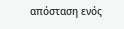απόσταση ενός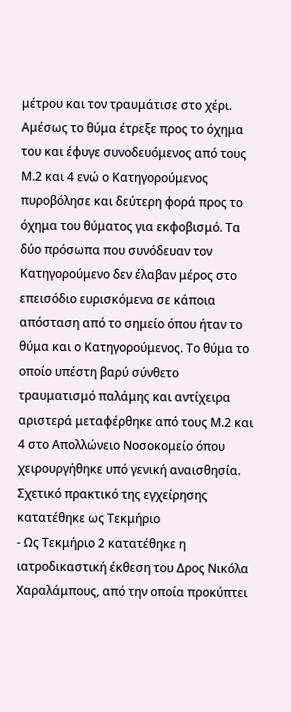μέτρου και τον τραυμάτισε στο χέρι. Αμέσως το θύμα έτρεξε προς το όχημα του και έφυγε συνοδευόμενος από τους Μ.2 και 4 ενώ ο Κατηγορούμενος πυροβόλησε και δεύτερη φορά προς το όχημα του θύματος για εκφοβισμό. Τα δύο πρόσωπα που συνόδευαν τον Κατηγορούμενο δεν έλαβαν μέρος στο επεισόδιο ευρισκόμενα σε κάποια απόσταση από το σημείο όπου ήταν το θύμα και ο Κατηγορούμενος. Το θύμα το οποίο υπέστη βαρύ σύνθετο τραυματισμό παλάμης και αντίχειρα αριστερά μεταφέρθηκε από τους Μ.2 και 4 στο Απολλώνειο Νοσοκομείο όπου χειρουργήθηκε υπό γενική αναισθησία. Σχετικό πρακτικό της εγχείρησης κατατέθηκε ως Τεκμήριο
- Ως Τεκμήριο 2 κατατέθηκε η ιατροδικαστική έκθεση του Δρος Νικόλα Χαραλάμπους, από την οποία προκύπτει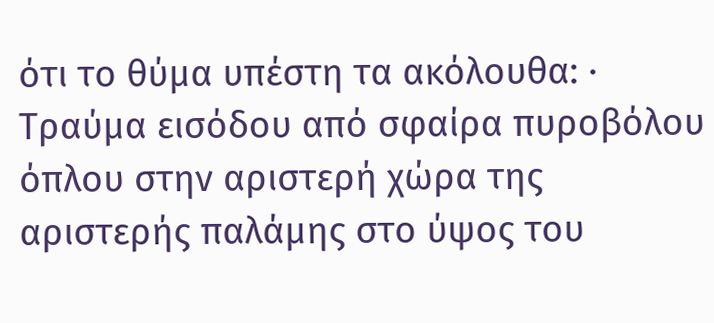ότι το θύμα υπέστη τα ακόλουθα: · Τραύμα εισόδου από σφαίρα πυροβόλου όπλου στην αριστερή χώρα της αριστερής παλάμης στο ύψος του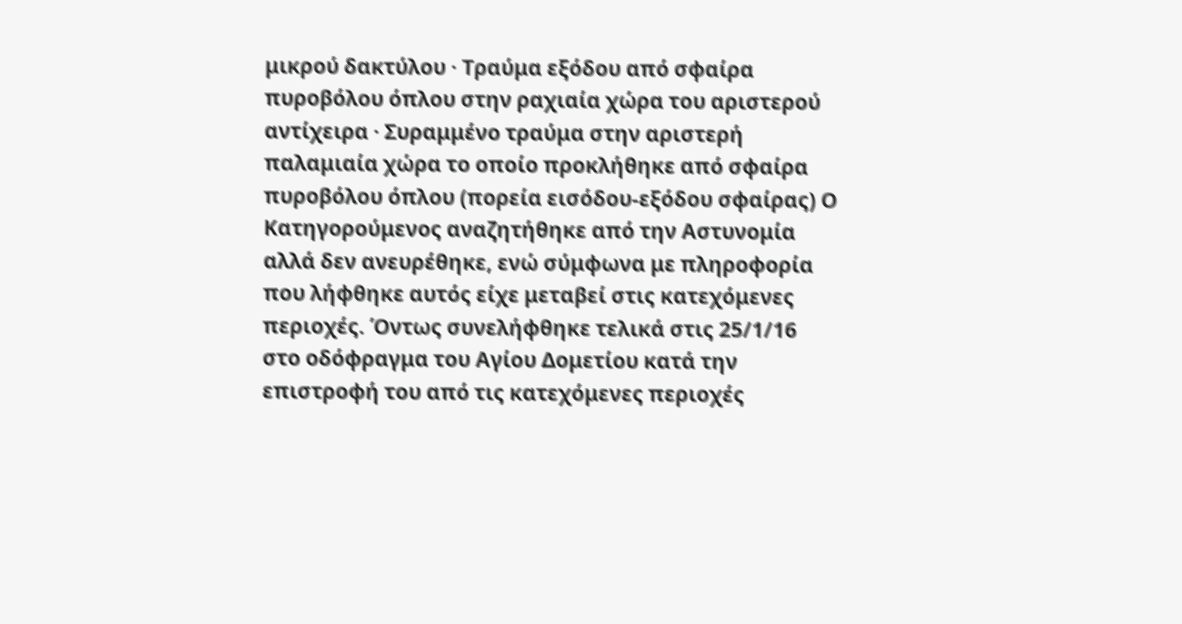μικρού δακτύλου · Τραύμα εξόδου από σφαίρα πυροβόλου όπλου στην ραχιαία χώρα του αριστερού αντίχειρα · Συραμμένο τραύμα στην αριστερή παλαμιαία χώρα το οποίο προκλήθηκε από σφαίρα πυροβόλου όπλου (πορεία εισόδου-εξόδου σφαίρας) Ο Κατηγορούμενος αναζητήθηκε από την Αστυνομία αλλά δεν ανευρέθηκε, ενώ σύμφωνα με πληροφορία που λήφθηκε αυτός είχε μεταβεί στις κατεχόμενες περιοχές. Όντως συνελήφθηκε τελικά στις 25/1/16 στο οδόφραγμα του Αγίου Δομετίου κατά την επιστροφή του από τις κατεχόμενες περιοχές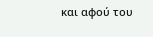και αφού του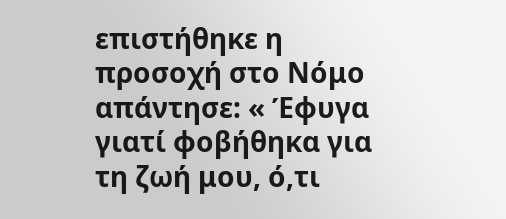επιστήθηκε η προσοχή στο Νόμο απάντησε: « Έφυγα γιατί φοβήθηκα για τη ζωή μου, ό,τι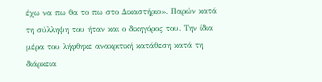έχω να πω θα το πω στο Δικαστήριο». Παρών κατά τη σύλληψη του ήταν και ο δικηγόρος του. Την ίδια μέρα του λήφθηκε ανακριτική κατάθεση κατά τη διάρκεια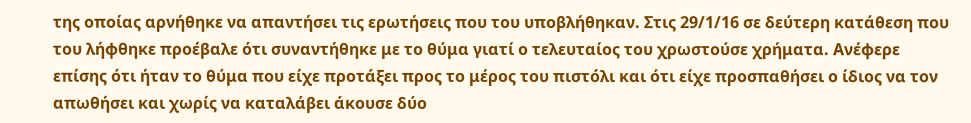της οποίας αρνήθηκε να απαντήσει τις ερωτήσεις που του υποβλήθηκαν. Στις 29/1/16 σε δεύτερη κατάθεση που του λήφθηκε προέβαλε ότι συναντήθηκε με το θύμα γιατί ο τελευταίος του χρωστούσε χρήματα. Ανέφερε επίσης ότι ήταν το θύμα που είχε προτάξει προς το μέρος του πιστόλι και ότι είχε προσπαθήσει ο ίδιος να τον απωθήσει και χωρίς να καταλάβει άκουσε δύο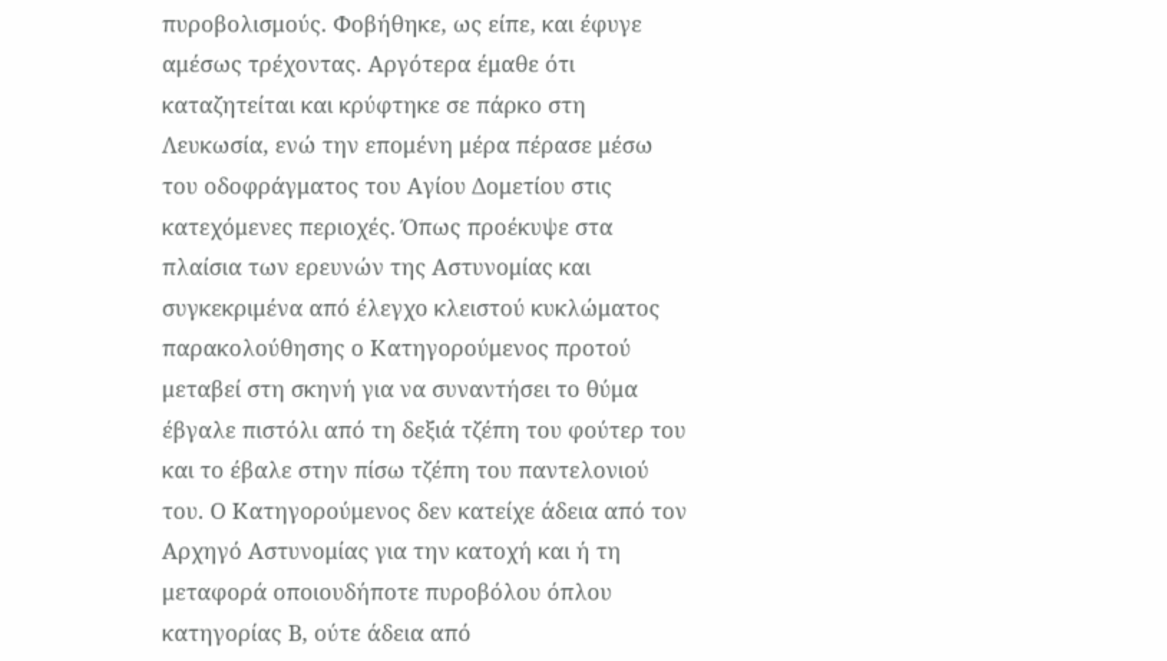πυροβολισμούς. Φοβήθηκε, ως είπε, και έφυγε αμέσως τρέχοντας. Αργότερα έμαθε ότι καταζητείται και κρύφτηκε σε πάρκο στη Λευκωσία, ενώ την επομένη μέρα πέρασε μέσω του οδοφράγματος του Αγίου Δομετίου στις κατεχόμενες περιοχές. Όπως προέκυψε στα πλαίσια των ερευνών της Αστυνομίας και συγκεκριμένα από έλεγχο κλειστού κυκλώματος παρακολούθησης ο Κατηγορούμενος προτού μεταβεί στη σκηνή για να συναντήσει το θύμα έβγαλε πιστόλι από τη δεξιά τζέπη του φούτερ του και το έβαλε στην πίσω τζέπη του παντελονιού του. Ο Κατηγορούμενος δεν κατείχε άδεια από τον Αρχηγό Αστυνομίας για την κατοχή και ή τη μεταφορά οποιουδήποτε πυροβόλου όπλου κατηγορίας Β, ούτε άδεια από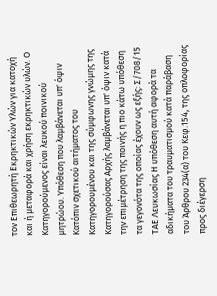τον Επιθεωρητή Εκρηκτικών Υλών για κατοχή και ή μεταφορά και χρήση εκρηκτικών υλών. Ο Κατηγορούμενος είναι λευκού ποινικού μητρώου. Υπόθεση που λαμβάνεται υπ' όψιν Κατόπιν σχετικού αιτήματος του Κατηγορουμένου και της σύμφωνης γνώμης της Κατηγορούσας Αρχής λαμβάνεται υπ' όψιν κατά την επιμέτρηση της ποινής η πιο κάτω υπόθεση τα γεγονότα της οποίας έχουν ως εξής: Σ/708/15 ΤΑΕ Λευκωσίας Η υπόθεση αυτή αφορά τα αδικήματα του τραυματισμού κατά παράβαση του Άρθρου 234(α) του Κεφ.154, της οπλοφορίας προς διέγερση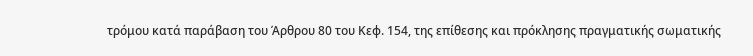τρόμου κατά παράβαση του Άρθρου 80 του Κεφ. 154, της επίθεσης και πρόκλησης πραγματικής σωματικής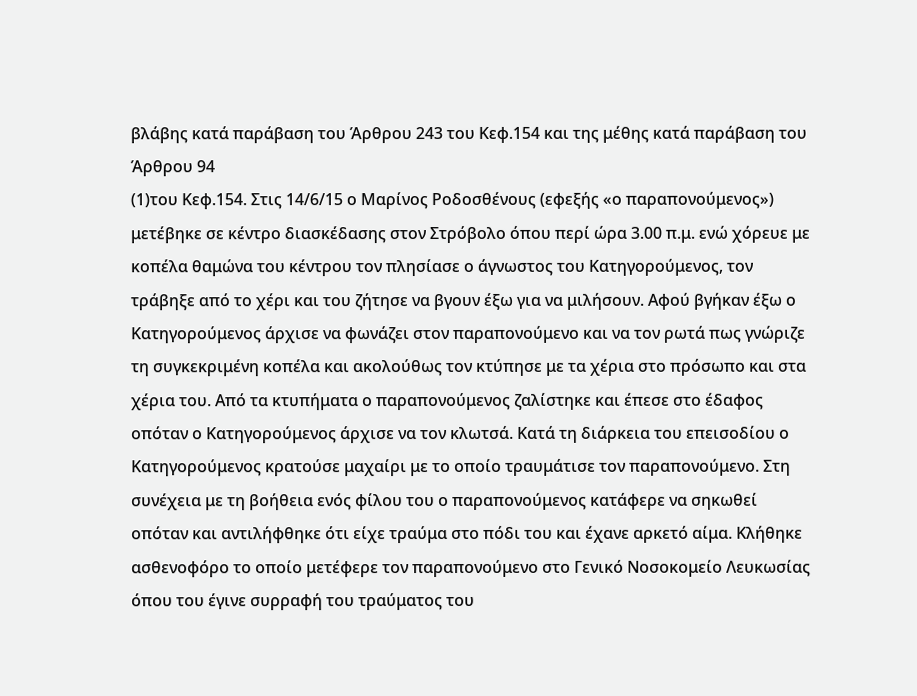βλάβης κατά παράβαση του Άρθρου 243 του Κεφ.154 και της μέθης κατά παράβαση του Άρθρου 94
(1)του Κεφ.154. Στις 14/6/15 ο Μαρίνος Ροδοσθένους (εφεξής «ο παραπονούμενος») μετέβηκε σε κέντρο διασκέδασης στον Στρόβολο όπου περί ώρα 3.00 π.μ. ενώ χόρευε με κοπέλα θαμώνα του κέντρου τον πλησίασε ο άγνωστος του Κατηγορούμενος, τον τράβηξε από το χέρι και του ζήτησε να βγουν έξω για να μιλήσουν. Αφού βγήκαν έξω ο Κατηγορούμενος άρχισε να φωνάζει στον παραπονούμενο και να τον ρωτά πως γνώριζε τη συγκεκριμένη κοπέλα και ακολούθως τον κτύπησε με τα χέρια στο πρόσωπο και στα χέρια του. Από τα κτυπήματα ο παραπονούμενος ζαλίστηκε και έπεσε στο έδαφος οπόταν ο Κατηγορούμενος άρχισε να τον κλωτσά. Κατά τη διάρκεια του επεισοδίου ο Κατηγορούμενος κρατούσε μαχαίρι με το οποίο τραυμάτισε τον παραπονούμενο. Στη συνέχεια με τη βοήθεια ενός φίλου του ο παραπονούμενος κατάφερε να σηκωθεί οπόταν και αντιλήφθηκε ότι είχε τραύμα στο πόδι του και έχανε αρκετό αίμα. Κλήθηκε ασθενοφόρο το οποίο μετέφερε τον παραπονούμενο στο Γενικό Νοσοκομείο Λευκωσίας όπου του έγινε συρραφή του τραύματος του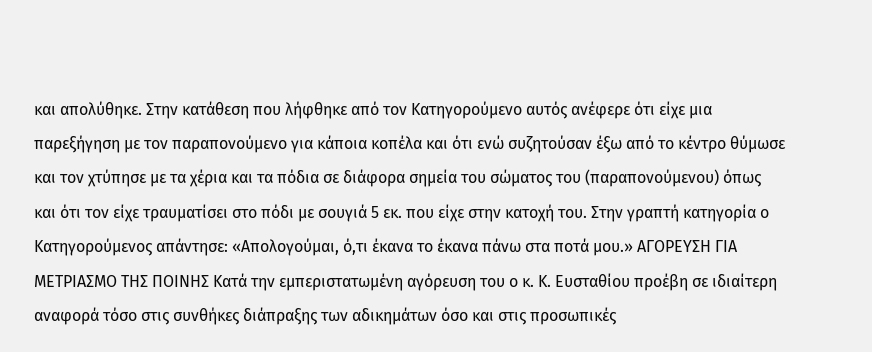και απολύθηκε. Στην κατάθεση που λήφθηκε από τον Κατηγορούμενο αυτός ανέφερε ότι είχε μια παρεξήγηση με τον παραπονούμενο για κάποια κοπέλα και ότι ενώ συζητούσαν έξω από το κέντρο θύμωσε και τον χτύπησε με τα χέρια και τα πόδια σε διάφορα σημεία του σώματος του (παραπονούμενου) όπως και ότι τον είχε τραυματίσει στο πόδι με σουγιά 5 εκ. που είχε στην κατοχή του. Στην γραπτή κατηγορία ο Κατηγορούμενος απάντησε: «Απολογούμαι, ό,τι έκανα το έκανα πάνω στα ποτά μου.» ΑΓΟΡΕΥΣΗ ΓΙΑ ΜΕΤΡΙΑΣΜΟ ΤΗΣ ΠΟΙΝΗΣ Κατά την εμπεριστατωμένη αγόρευση του ο κ. Κ. Ευσταθίου προέβη σε ιδιαίτερη αναφορά τόσο στις συνθήκες διάπραξης των αδικημάτων όσο και στις προσωπικές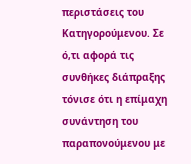περιστάσεις του Κατηγορούμενου. Σε ό,τι αφορά τις συνθήκες διάπραξης τόνισε ότι η επίμαχη συνάντηση του παραπονούμενου με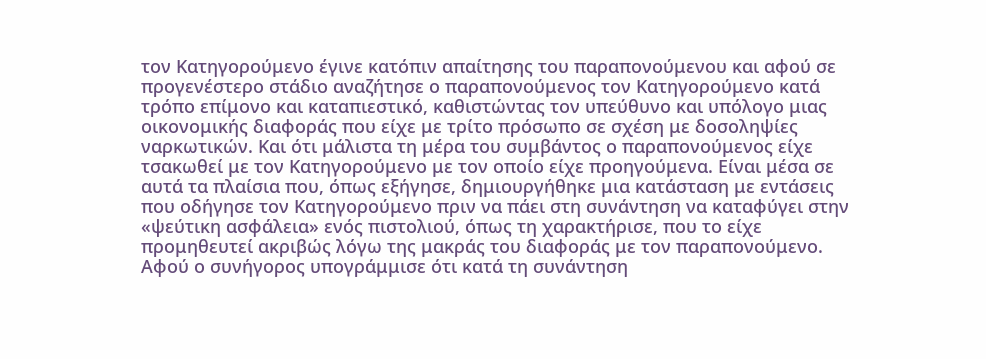τον Κατηγορούμενο έγινε κατόπιν απαίτησης του παραπονούμενου και αφού σε προγενέστερο στάδιο αναζήτησε ο παραπονούμενος τον Κατηγορούμενο κατά τρόπο επίμονο και καταπιεστικό, καθιστώντας τον υπεύθυνο και υπόλογο μιας οικονομικής διαφοράς που είχε με τρίτο πρόσωπο σε σχέση με δοσοληψίες ναρκωτικών. Και ότι μάλιστα τη μέρα του συμβάντος ο παραπονούμενος είχε τσακωθεί με τον Κατηγορούμενο με τον οποίο είχε προηγούμενα. Είναι μέσα σε αυτά τα πλαίσια που, όπως εξήγησε, δημιουργήθηκε μια κατάσταση με εντάσεις που οδήγησε τον Κατηγορούμενο πριν να πάει στη συνάντηση να καταφύγει στην «ψεύτικη ασφάλεια» ενός πιστολιού, όπως τη χαρακτήρισε, που το είχε προμηθευτεί ακριβώς λόγω της μακράς του διαφοράς με τον παραπονούμενο. Αφού ο συνήγορος υπογράμμισε ότι κατά τη συνάντηση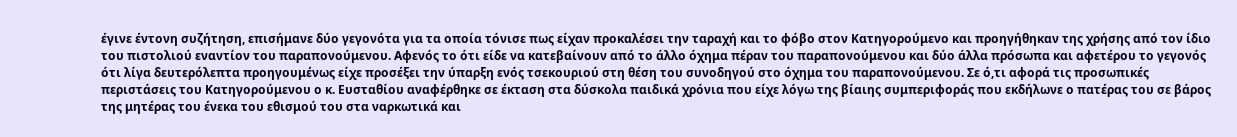έγινε έντονη συζήτηση, επισήμανε δύο γεγονότα για τα οποία τόνισε πως είχαν προκαλέσει την ταραχή και το φόβο στον Κατηγορούμενο και προηγήθηκαν της χρήσης από τον ίδιο του πιστολιού εναντίον του παραπονούμενου. Αφενός το ότι είδε να κατεβαίνουν από το άλλο όχημα πέραν του παραπονούμενου και δύο άλλα πρόσωπα και αφετέρου το γεγονός ότι λίγα δευτερόλεπτα προηγουμένως είχε προσέξει την ύπαρξη ενός τσεκουριού στη θέση του συνοδηγού στο όχημα του παραπονούμενου. Σε ό,τι αφορά τις προσωπικές περιστάσεις του Κατηγορούμενου ο κ. Ευσταθίου αναφέρθηκε σε έκταση στα δύσκολα παιδικά χρόνια που είχε λόγω της βίαιης συμπεριφοράς που εκδήλωνε ο πατέρας του σε βάρος της μητέρας του ένεκα του εθισμού του στα ναρκωτικά και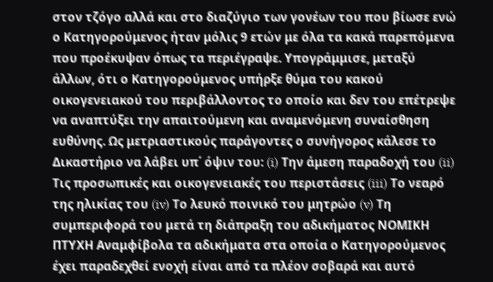στον τζόγο αλλά και στο διαζύγιο των γονέων του που βίωσε ενώ ο Κατηγορούμενος ήταν μόλις 9 ετών με όλα τα κακά παρεπόμενα που προέκυψαν όπως τα περιέγραψε. Υπογράμμισε, μεταξύ άλλων, ότι ο Κατηγορούμενος υπήρξε θύμα του κακού οικογενειακού του περιβάλλοντος το οποίο και δεν του επέτρεψε να αναπτύξει την απαιτούμενη και αναμενόμενη συναίσθηση ευθύνης. Ως μετριαστικούς παράγοντες ο συνήγορος κάλεσε το Δικαστήριο να λάβει υπ΄ όψιν του: (i) Την άμεση παραδοχή του (ii) Τις προσωπικές και οικογενειακές του περιστάσεις (iii) Το νεαρό της ηλικίας του (iv) Το λευκό ποινικό του μητρώο (v) Τη συμπεριφορά του μετά τη διάπραξη του αδικήματος ΝΟΜΙΚΗ ΠΤΥΧΗ Αναμφίβολα τα αδικήματα στα οποία ο Kατηγορούμενος έχει παραδεχθεί ενοχή είναι από τα πλέον σοβαρά και αυτό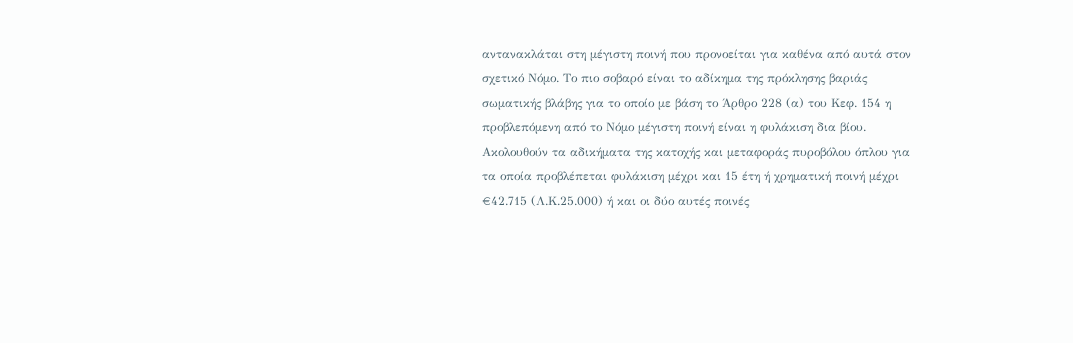αντανακλάται στη μέγιστη ποινή που προνοείται για καθένα από αυτά στον σχετικό Νόμο. Το πιο σοβαρό είναι το αδίκημα της πρόκλησης βαριάς σωματικής βλάβης για το οποίο με βάση το Άρθρο 228 (α) του Κεφ. 154 η προβλεπόμενη από το Νόμο μέγιστη ποινή είναι η φυλάκιση δια βίου. Ακολουθούν τα αδικήματα της κατοχής και μεταφοράς πυροβόλου όπλου για τα οποία προβλέπεται φυλάκιση μέχρι και 15 έτη ή χρηματική ποινή μέχρι €42.715 (Λ.Κ.25.000) ή και οι δύο αυτές ποινές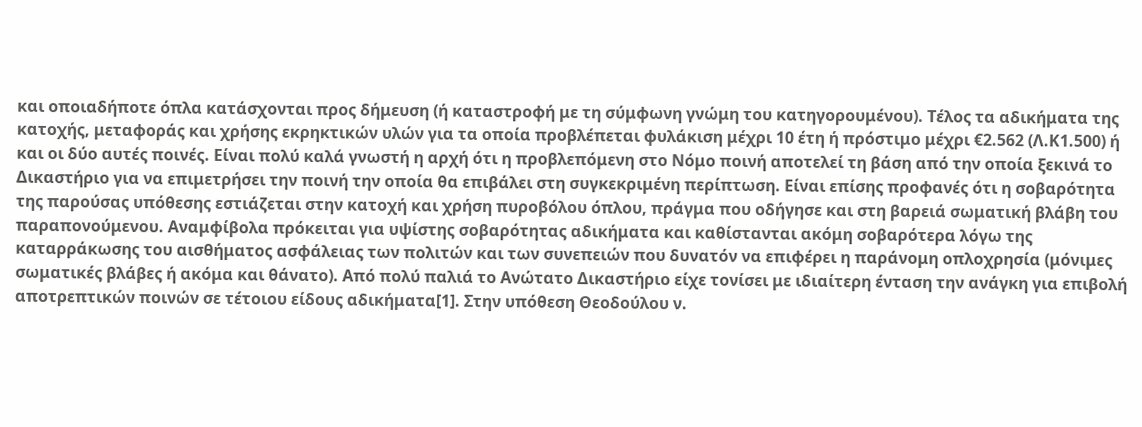και οποιαδήποτε όπλα κατάσχονται προς δήμευση (ή καταστροφή με τη σύμφωνη γνώμη του κατηγορουμένου). Τέλος τα αδικήματα της κατοχής, μεταφοράς και χρήσης εκρηκτικών υλών για τα οποία προβλέπεται φυλάκιση μέχρι 10 έτη ή πρόστιμο μέχρι €2.562 (Λ.Κ1.500) ή και οι δύο αυτές ποινές. Είναι πολύ καλά γνωστή η αρχή ότι η προβλεπόμενη στο Νόμο ποινή αποτελεί τη βάση από την οποία ξεκινά το Δικαστήριο για να επιμετρήσει την ποινή την οποία θα επιβάλει στη συγκεκριμένη περίπτωση. Είναι επίσης προφανές ότι η σοβαρότητα της παρούσας υπόθεσης εστιάζεται στην κατοχή και χρήση πυροβόλου όπλου, πράγμα που οδήγησε και στη βαρειά σωματική βλάβη του παραπονούμενου. Αναμφίβολα πρόκειται για υψίστης σοβαρότητας αδικήματα και καθίστανται ακόμη σοβαρότερα λόγω της καταρράκωσης του αισθήματος ασφάλειας των πολιτών και των συνεπειών που δυνατόν να επιφέρει η παράνομη οπλοχρησία (μόνιμες σωματικές βλάβες ή ακόμα και θάνατο). Από πολύ παλιά το Ανώτατο Δικαστήριο είχε τονίσει με ιδιαίτερη ένταση την ανάγκη για επιβολή αποτρεπτικών ποινών σε τέτοιου είδους αδικήματα[1]. Στην υπόθεση Θεοδούλου ν.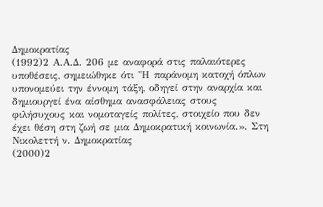Δημοκρατίας
(1992)2 Α.Α.Δ. 206 με αναφορά στις παλαιότερες υποθέσεις, σημειώθηκε ότι "Η παράνομη κατοχή όπλων υπονομεύει την έννομη τάξη, οδηγεί στην αναρχία και δημιουργεί ένα αίσθημα ανασφάλειας στους φιλήσυχους και νομοταγείς πολίτες, στοιχείο που δεν έχει θέση στη ζωή σε μια Δημοκρατική κοινωνία.». Στη Νικολεττή ν. Δημοκρατίας
(2000)2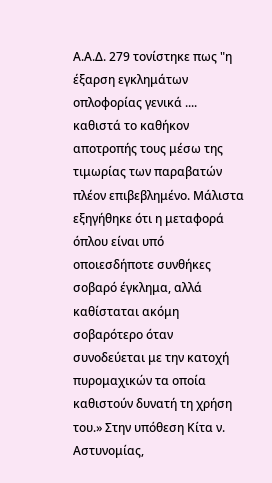Α.Α.Δ. 279 τονίστηκε πως "η έξαρση εγκλημάτων οπλοφορίας γενικά .... καθιστά το καθήκον αποτροπής τους μέσω της τιμωρίας των παραβατών πλέον επιβεβλημένο. Μάλιστα εξηγήθηκε ότι η μεταφορά όπλου είναι υπό οποιεσδήποτε συνθήκες σοβαρό έγκλημα, αλλά καθίσταται ακόμη σοβαρότερο όταν συνοδεύεται με την κατοχή πυρομαχικών τα οποία καθιστούν δυνατή τη χρήση του.» Στην υπόθεση Κίτα ν. Αστυνομίας,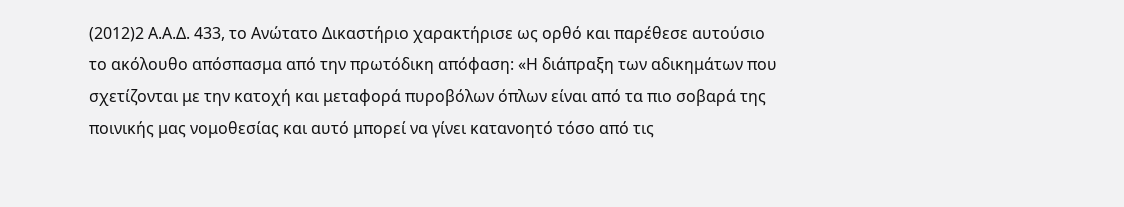(2012)2 Α.Α.Δ. 433, το Ανώτατο Δικαστήριο χαρακτήρισε ως ορθό και παρέθεσε αυτούσιο το ακόλουθο απόσπασμα από την πρωτόδικη απόφαση: «Η διάπραξη των αδικημάτων που σχετίζονται με την κατοχή και μεταφορά πυροβόλων όπλων είναι από τα πιο σοβαρά της ποινικής μας νομοθεσίας και αυτό μπορεί να γίνει κατανοητό τόσο από τις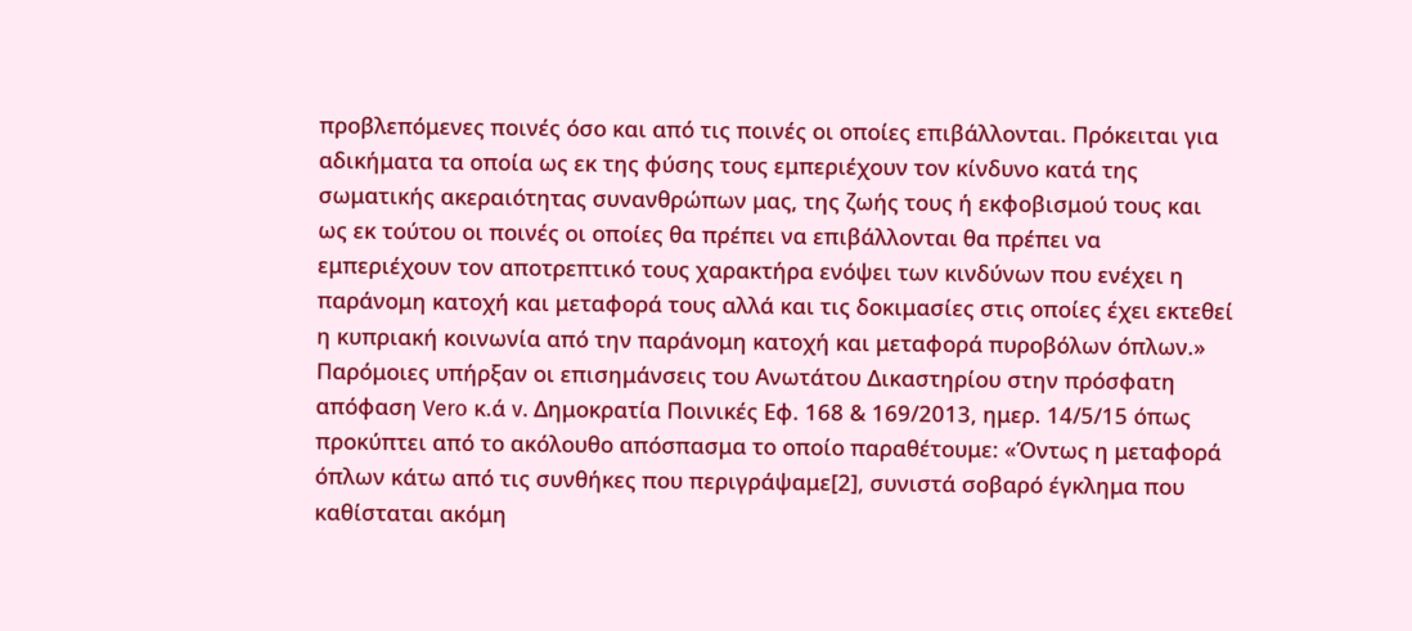προβλεπόμενες ποινές όσο και από τις ποινές οι οποίες επιβάλλονται. Πρόκειται για αδικήματα τα οποία ως εκ της φύσης τους εμπεριέχουν τον κίνδυνο κατά της σωματικής ακεραιότητας συνανθρώπων μας, της ζωής τους ή εκφοβισμού τους και ως εκ τούτου οι ποινές οι οποίες θα πρέπει να επιβάλλονται θα πρέπει να εμπεριέχουν τον αποτρεπτικό τους χαρακτήρα ενόψει των κινδύνων που ενέχει η παράνομη κατοχή και μεταφορά τους αλλά και τις δοκιμασίες στις οποίες έχει εκτεθεί η κυπριακή κοινωνία από την παράνομη κατοχή και μεταφορά πυροβόλων όπλων.» Παρόμοιες υπήρξαν οι επισημάνσεις του Ανωτάτου Δικαστηρίου στην πρόσφατη απόφαση Vero κ.ά v. Δημοκρατία Ποινικές Εφ. 168 & 169/2013, ημερ. 14/5/15 όπως προκύπτει από το ακόλουθο απόσπασμα το οποίο παραθέτουμε: «Όντως η μεταφορά όπλων κάτω από τις συνθήκες που περιγράψαμε[2], συνιστά σοβαρό έγκλημα που καθίσταται ακόμη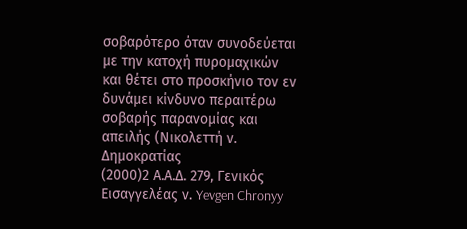σοβαρότερο όταν συνοδεύεται με την κατοχή πυρομαχικών και θέτει στο προσκήνιο τον εν δυνάμει κίνδυνο περαιτέρω σοβαρής παρανομίας και απειλής (Νικολεττή ν. Δημοκρατίας
(2000)2 Α.Α.Δ. 279, Γενικός Εισαγγελέας ν. Yevgen Chronyy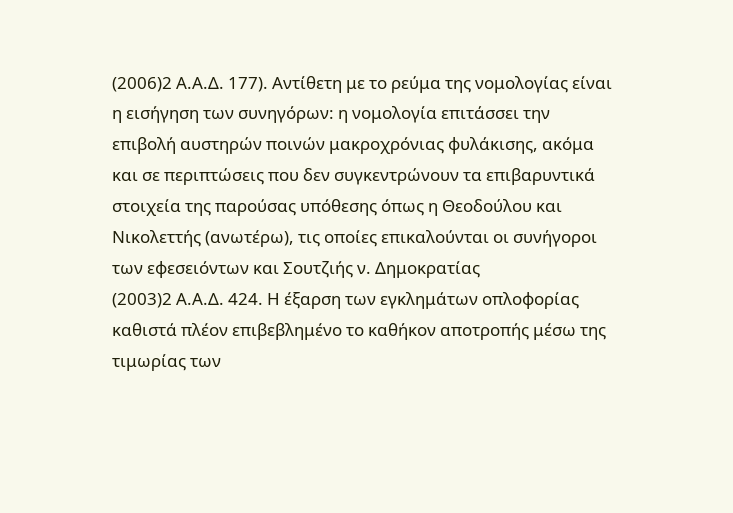(2006)2 Α.Α.Δ. 177). Αντίθετη με το ρεύμα της νομολογίας είναι η εισήγηση των συνηγόρων: η νομολογία επιτάσσει την επιβολή αυστηρών ποινών μακροχρόνιας φυλάκισης, ακόμα και σε περιπτώσεις που δεν συγκεντρώνουν τα επιβαρυντικά στοιχεία της παρούσας υπόθεσης όπως η Θεοδούλου και Νικολεττής (ανωτέρω), τις οποίες επικαλούνται οι συνήγοροι των εφεσειόντων και Σουτζιής ν. Δημοκρατίας
(2003)2 Α.Α.Δ. 424. Η έξαρση των εγκλημάτων οπλοφορίας καθιστά πλέον επιβεβλημένο το καθήκον αποτροπής μέσω της τιμωρίας των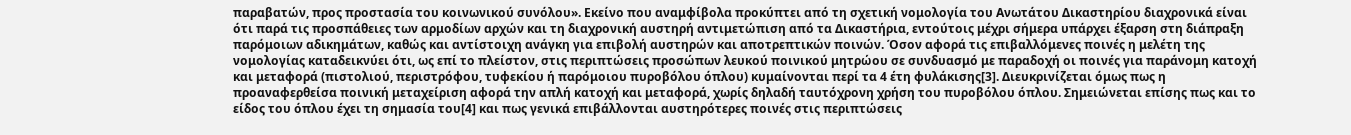παραβατών, προς προστασία του κοινωνικού συνόλου». Εκείνο που αναμφίβολα προκύπτει από τη σχετική νομολογία του Ανωτάτου Δικαστηρίου διαχρονικά είναι ότι παρά τις προσπάθειες των αρμοδίων αρχών και τη διαχρονική αυστηρή αντιμετώπιση από τα Δικαστήρια, εντούτοις μέχρι σήμερα υπάρχει έξαρση στη διάπραξη παρόμοιων αδικημάτων, καθώς και αντίστοιχη ανάγκη για επιβολή αυστηρών και αποτρεπτικών ποινών. Όσον αφορά τις επιβαλλόμενες ποινές η μελέτη της νομολογίας καταδεικνύει ότι, ως επί το πλείστον, στις περιπτώσεις προσώπων λευκού ποινικού μητρώου σε συνδυασμό με παραδοχή οι ποινές για παράνομη κατοχή και μεταφορά (πιστολιού, περιστρόφου, τυφεκίου ή παρόμοιου πυροβόλου όπλου) κυμαίνονται περί τα 4 έτη φυλάκισης[3]. Διευκρινίζεται όμως πως η προαναφερθείσα ποινική μεταχείριση αφορά την απλή κατοχή και μεταφορά, χωρίς δηλαδή ταυτόχρονη χρήση του πυροβόλου όπλου. Σημειώνεται επίσης πως και το είδος του όπλου έχει τη σημασία του[4] και πως γενικά επιβάλλονται αυστηρότερες ποινές στις περιπτώσεις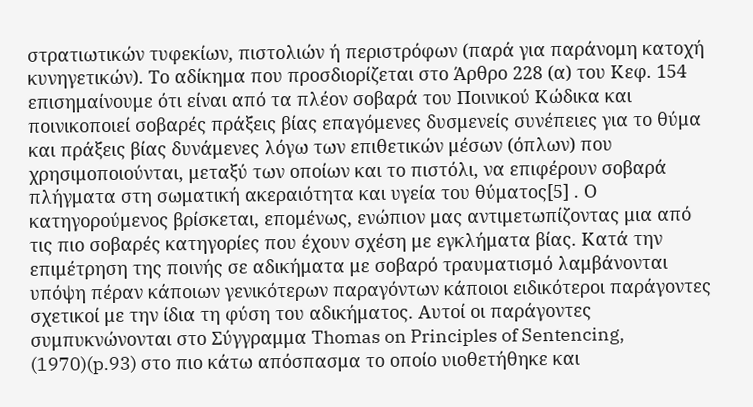στρατιωτικών τυφεκίων, πιστολιών ή περιστρόφων (παρά για παράνομη κατοχή κυνηγετικών). Το αδίκημα που προσδιορίζεται στο Άρθρο 228 (α) του Κεφ. 154 επισημαίνουμε ότι είναι από τα πλέον σοβαρά του Ποινικού Κώδικα και ποινικοποιεί σοβαρές πράξεις βίας επαγόμενες δυσμενείς συνέπειες για το θύμα και πράξεις βίας δυνάμενες λόγω των επιθετικών μέσων (όπλων) που χρησιμοποιούνται, μεταξύ των οποίων και το πιστόλι, να επιφέρουν σοβαρά πλήγματα στη σωματική ακεραιότητα και υγεία του θύματος[5] . Ο κατηγορούμενος βρίσκεται, επομένως, ενώπιον μας αντιμετωπίζοντας μια από τις πιο σοβαρές κατηγορίες που έχουν σχέση με εγκλήματα βίας. Κατά την επιμέτρηση της ποινής σε αδικήματα με σοβαρό τραυματισμό λαμβάνονται υπόψη πέραν κάποιων γενικότερων παραγόντων κάποιοι ειδικότεροι παράγοντες σχετικοί με την ίδια τη φύση του αδικήματος. Αυτοί οι παράγοντες συμπυκνώνονται στο Σύγγραμμα Thomas on Principles of Sentencing,
(1970)(p.93) στο πιο κάτω απόσπασμα το οποίο υιοθετήθηκε και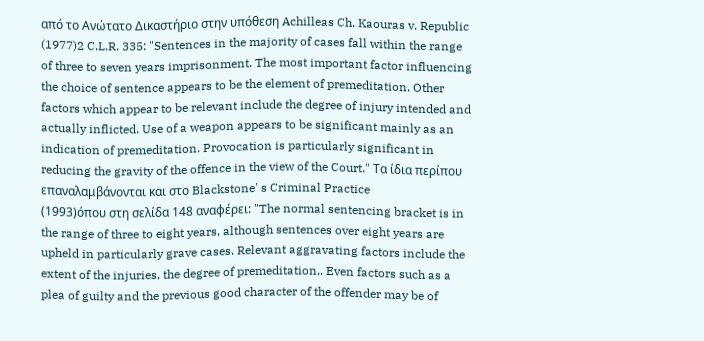από το Ανώτατο Δικαστήριο στην υπόθεση Achilleas Ch. Kaouras v. Republic
(1977)2 C.L.R. 335: "Sentences in the majority of cases fall within the range of three to seven years imprisonment. The most important factor influencing the choice of sentence appears to be the element of premeditation. Other factors which appear to be relevant include the degree of injury intended and actually inflicted. Use of a weapon appears to be significant mainly as an indication of premeditation. Provocation is particularly significant in reducing the gravity of the offence in the view of the Court." Τα ίδια περίπου επαναλαμβάνονται και στο Blackstone' s Criminal Practice
(1993)όπου στη σελίδα 148 αναφέρει: "The normal sentencing bracket is in the range of three to eight years, although sentences over eight years are upheld in particularly grave cases. Relevant aggravating factors include the extent of the injuries, the degree of premeditation,. Even factors such as a plea of guilty and the previous good character of the offender may be of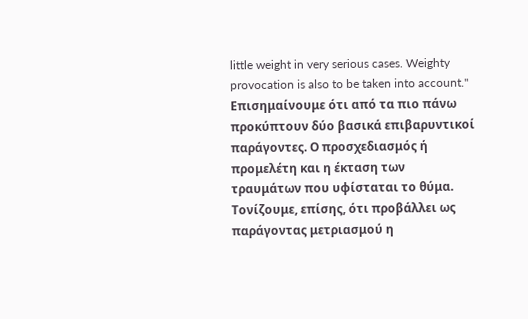little weight in very serious cases. Weighty provocation is also to be taken into account." Επισημαίνουμε ότι από τα πιο πάνω προκύπτουν δύο βασικά επιβαρυντικοί παράγοντες. Ο προσχεδιασμός ή προμελέτη και η έκταση των τραυμάτων που υφίσταται το θύμα. Τονίζουμε, επίσης, ότι προβάλλει ως παράγοντας μετριασμού η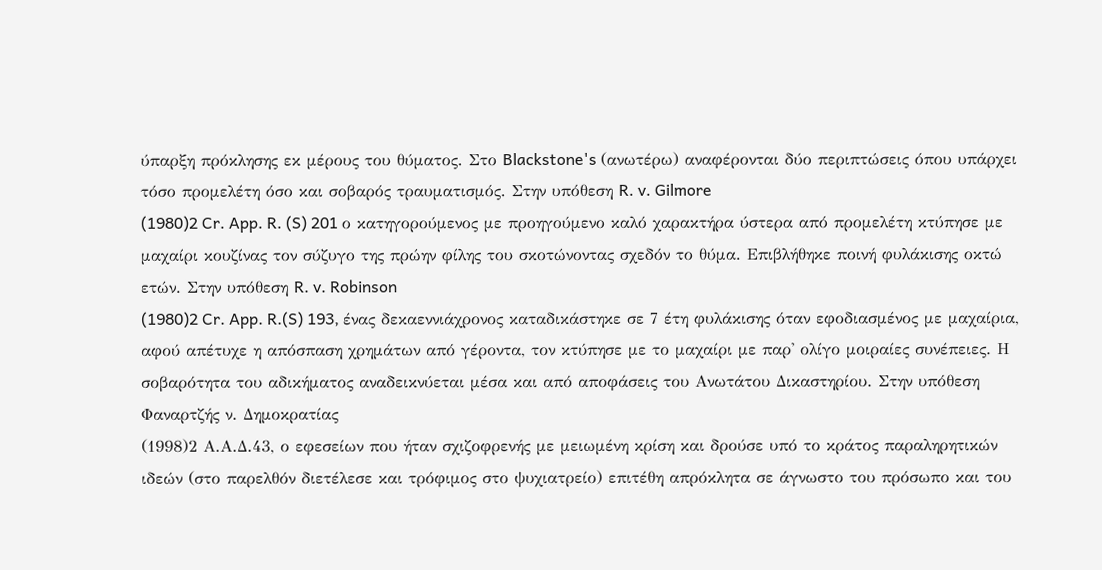ύπαρξη πρόκλησης εκ μέρους του θύματος. Στο Blackstone's (ανωτέρω) αναφέρονται δύο περιπτώσεις όπου υπάρχει τόσο προμελέτη όσο και σοβαρός τραυματισμός. Στην υπόθεση R. v. Gilmore
(1980)2 Cr. App. R. (S) 201 ο κατηγορούμενος με προηγούμενο καλό χαρακτήρα ύστερα από προμελέτη κτύπησε με μαχαίρι κουζίνας τον σύζυγο της πρώην φίλης του σκοτώνοντας σχεδόν το θύμα. Επιβλήθηκε ποινή φυλάκισης οκτώ ετών. Στην υπόθεση R. v. Robinson
(1980)2 Cr. App. R.(S) 193, ένας δεκαεννιάχρονος καταδικάστηκε σε 7 έτη φυλάκισης όταν εφοδιασμένος με μαχαίρια, αφού απέτυχε η απόσπαση χρημάτων από γέροντα, τον κτύπησε με το μαχαίρι με παρ' ολίγο μοιραίες συνέπειες. Η σοβαρότητα του αδικήματος αναδεικνύεται μέσα και από αποφάσεις του Ανωτάτου Δικαστηρίου. Στην υπόθεση Φαναρτζής ν. Δημοκρατίας
(1998)2 Α.Α.Δ.43, ο εφεσείων που ήταν σχιζοφρενής με μειωμένη κρίση και δρούσε υπό το κράτος παραληρητικών ιδεών (στο παρελθόν διετέλεσε και τρόφιμος στο ψυχιατρείο) επιτέθη απρόκλητα σε άγνωστο του πρόσωπο και του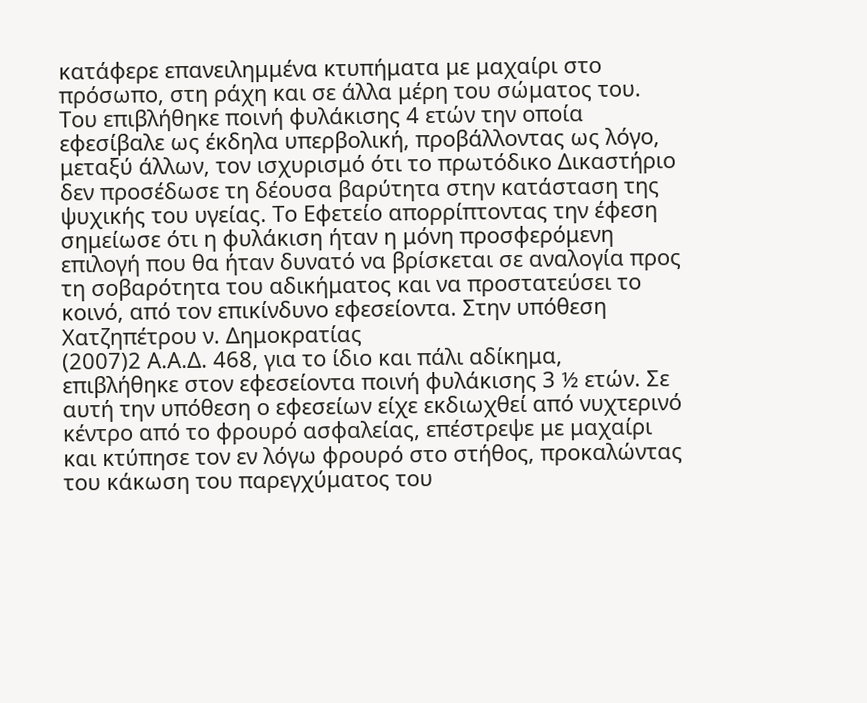κατάφερε επανειλημμένα κτυπήματα με μαχαίρι στο πρόσωπο, στη ράχη και σε άλλα μέρη του σώματος του. Του επιβλήθηκε ποινή φυλάκισης 4 ετών την οποία εφεσίβαλε ως έκδηλα υπερβολική, προβάλλοντας ως λόγο, μεταξύ άλλων, τον ισχυρισμό ότι το πρωτόδικο Δικαστήριο δεν προσέδωσε τη δέουσα βαρύτητα στην κατάσταση της ψυχικής του υγείας. Το Εφετείο απορρίπτοντας την έφεση σημείωσε ότι η φυλάκιση ήταν η μόνη προσφερόμενη επιλογή που θα ήταν δυνατό να βρίσκεται σε αναλογία προς τη σοβαρότητα του αδικήματος και να προστατεύσει το κοινό, από τον επικίνδυνο εφεσείοντα. Στην υπόθεση Χατζηπέτρου ν. Δημοκρατίας
(2007)2 Α.Α.Δ. 468, για το ίδιο και πάλι αδίκημα, επιβλήθηκε στον εφεσείοντα ποινή φυλάκισης 3 ½ ετών. Σε αυτή την υπόθεση ο εφεσείων είχε εκδιωχθεί από νυχτερινό κέντρο από το φρουρό ασφαλείας, επέστρεψε με μαχαίρι και κτύπησε τον εν λόγω φρουρό στο στήθος, προκαλώντας του κάκωση του παρεγχύματος του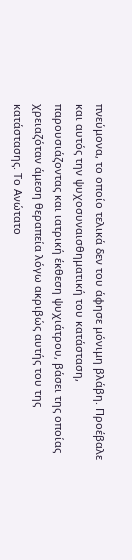πνεύμονα, το οποίο τελικά δεν του άφησε μόνιμη βλάβη. Προέβαλε και αυτός την ψυχοσυναισθηματική του κατάσταση, παρουσιάζοντας και ιατρική έκθεση ψυχιάτρου, βάσει της οποίας χρειαζόταν άμεση θεραπεία λόγω ακριβώς αυτής του της κατάστασης. Το Ανώτατο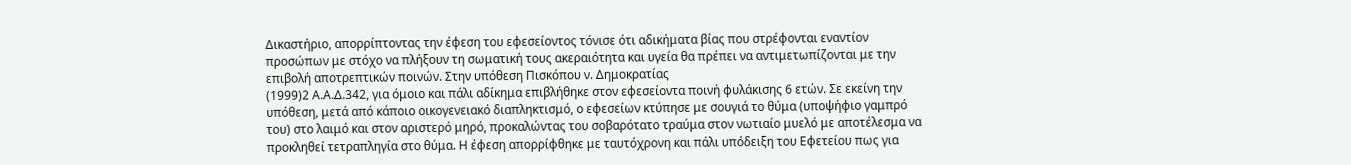Δικαστήριο, απορρίπτοντας την έφεση του εφεσείοντος τόνισε ότι αδικήματα βίας που στρέφονται εναντίον προσώπων με στόχο να πλήξουν τη σωματική τους ακεραιότητα και υγεία θα πρέπει να αντιμετωπίζονται με την επιβολή αποτρεπτικών ποινών. Στην υπόθεση Πισκόπου ν. Δημοκρατίας
(1999)2 Α.Α.Δ.342, για όμοιο και πάλι αδίκημα επιβλήθηκε στον εφεσείοντα ποινή φυλάκισης 6 ετών. Σε εκείνη την υπόθεση, μετά από κάποιο οικογενειακό διαπληκτισμό, ο εφεσείων κτύπησε με σουγιά το θύμα (υποψήφιο γαμπρό του) στο λαιμό και στον αριστερό μηρό, προκαλώντας του σοβαρότατο τραύμα στον νωτιαίο μυελό με αποτέλεσμα να προκληθεί τετραπληγία στο θύμα. Η έφεση απορρίφθηκε με ταυτόχρονη και πάλι υπόδειξη του Εφετείου πως για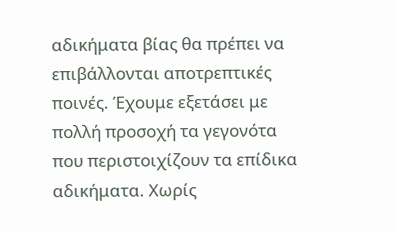αδικήματα βίας θα πρέπει να επιβάλλονται αποτρεπτικές ποινές. Έχουμε εξετάσει με πολλή προσοχή τα γεγονότα που περιστοιχίζουν τα επίδικα αδικήματα. Χωρίς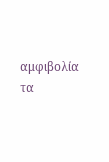αμφιβολία τα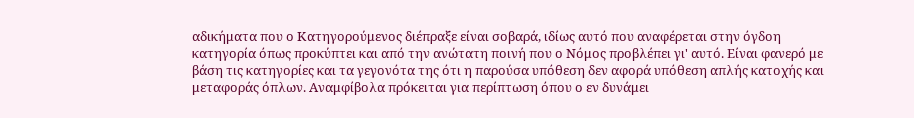αδικήματα που ο Κατηγορούμενος διέπραξε είναι σοβαρά, ιδίως αυτό που αναφέρεται στην όγδοη κατηγορία όπως προκύπτει και από την ανώτατη ποινή που ο Νόμος προβλέπει γι' αυτό. Είναι φανερό με βάση τις κατηγορίες και τα γεγονότα της ότι η παρούσα υπόθεση δεν αφορά υπόθεση απλής κατοχής και μεταφοράς όπλων. Αναμφίβολα πρόκειται για περίπτωση όπου ο εν δυνάμει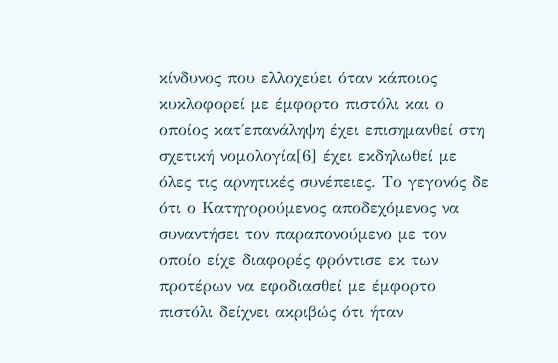κίνδυνος που ελλοχεύει όταν κάποιος κυκλοφορεί με έμφορτο πιστόλι και ο οποίος κατ΄επανάληψη έχει επισημανθεί στη σχετική νομολογία[6] έχει εκδηλωθεί με όλες τις αρνητικές συνέπειες. Το γεγονός δε ότι ο Κατηγορούμενος αποδεχόμενος να συναντήσει τον παραπονούμενο με τον οποίο είχε διαφορές φρόντισε εκ των προτέρων να εφοδιασθεί με έμφορτο πιστόλι δείχνει ακριβώς ότι ήταν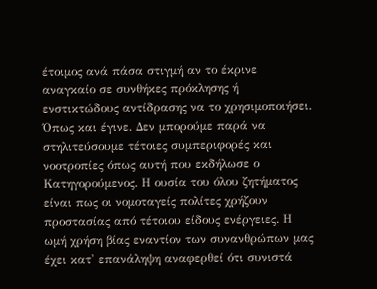έτοιμος ανά πάσα στιγμή αν το έκρινε αναγκαίο σε συνθήκες πρόκλησης ή ενστικτώδους αντίδρασης να το χρησιμοποιήσει. Όπως και έγινε. Δεν μπορούμε παρά να στηλιτεύσουμε τέτοιες συμπεριφορές και νοοτροπίες όπως αυτή που εκδήλωσε ο Κατηγορούμενος. Η ουσία του όλου ζητήματος είναι πως οι νομοταγείς πολίτες χρήζουν προστασίας από τέτοιου είδους ενέργειες. Η ωμή χρήση βίας εναντίον των συνανθρώπων μας έχει κατ' επανάληψη αναφερθεί ότι συνιστά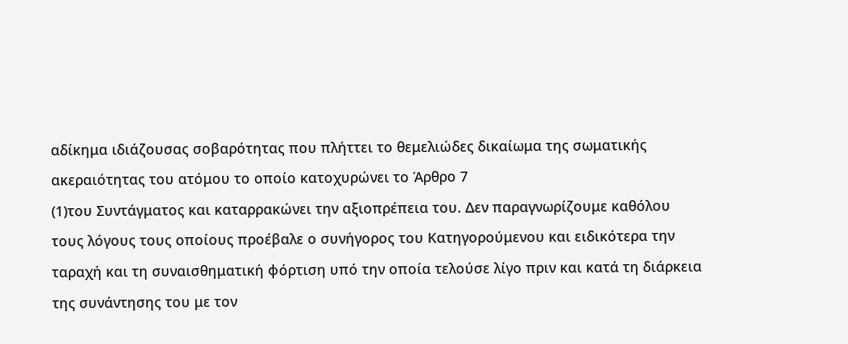αδίκημα ιδιάζουσας σοβαρότητας που πλήττει το θεμελιώδες δικαίωμα της σωματικής ακεραιότητας του ατόμου το οποίο κατοχυρώνει το Άρθρο 7
(1)του Συντάγματος και καταρρακώνει την αξιοπρέπεια του. Δεν παραγνωρίζουμε καθόλου τους λόγους τους οποίους προέβαλε ο συνήγορος του Κατηγορούμενου και ειδικότερα την ταραχή και τη συναισθηματική φόρτιση υπό την οποία τελούσε λίγο πριν και κατά τη διάρκεια της συνάντησης του με τον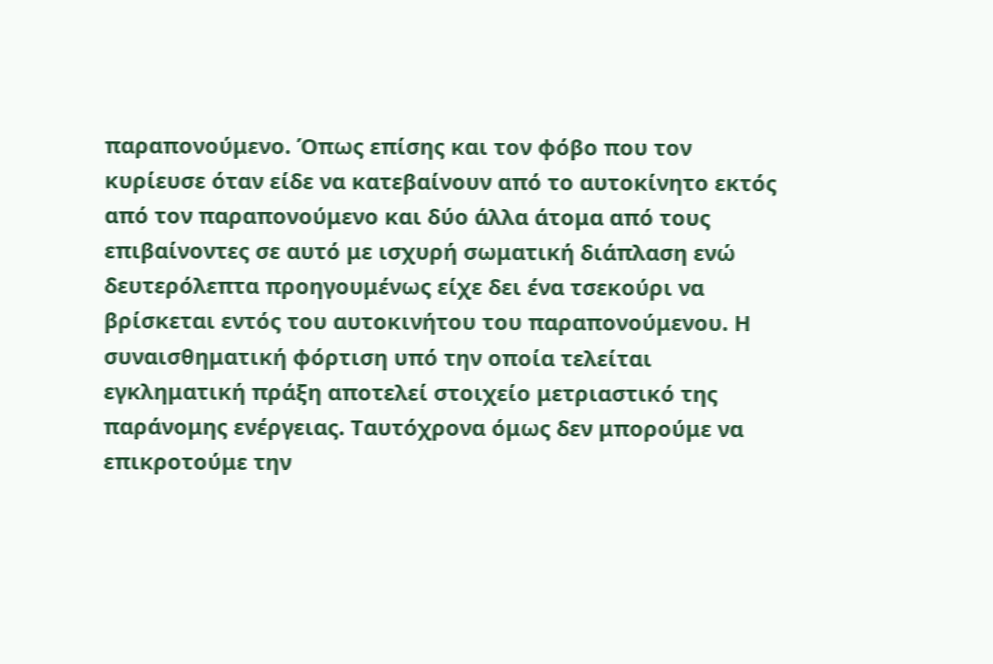παραπονούμενο. Όπως επίσης και τον φόβο που τον κυρίευσε όταν είδε να κατεβαίνουν από το αυτοκίνητο εκτός από τον παραπονούμενο και δύο άλλα άτομα από τους επιβαίνοντες σε αυτό με ισχυρή σωματική διάπλαση ενώ δευτερόλεπτα προηγουμένως είχε δει ένα τσεκούρι να βρίσκεται εντός του αυτοκινήτου του παραπονούμενου. Η συναισθηματική φόρτιση υπό την οποία τελείται εγκληματική πράξη αποτελεί στοιχείο μετριαστικό της παράνομης ενέργειας. Ταυτόχρονα όμως δεν μπορούμε να επικροτούμε την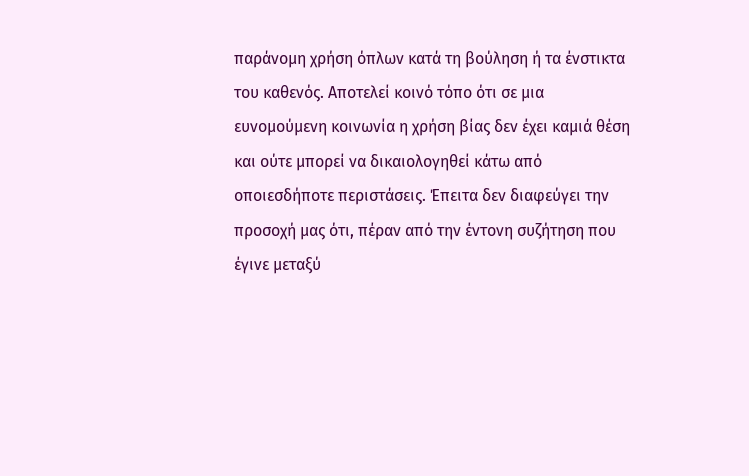παράνομη χρήση όπλων κατά τη βούληση ή τα ένστικτα του καθενός. Αποτελεί κοινό τόπο ότι σε μια ευνομούμενη κοινωνία η χρήση βίας δεν έχει καμιά θέση και ούτε μπορεί να δικαιολογηθεί κάτω από οποιεσδήποτε περιστάσεις. Έπειτα δεν διαφεύγει την προσοχή μας ότι, πέραν από την έντονη συζήτηση που έγινε μεταξύ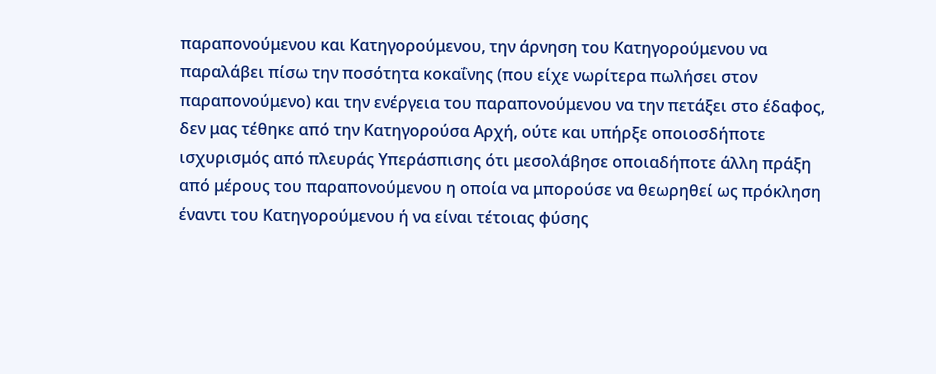παραπονούμενου και Κατηγορούμενου, την άρνηση του Κατηγορούμενου να παραλάβει πίσω την ποσότητα κοκαΐνης (που είχε νωρίτερα πωλήσει στον παραπονούμενο) και την ενέργεια του παραπονούμενου να την πετάξει στο έδαφος, δεν μας τέθηκε από την Κατηγορούσα Αρχή, ούτε και υπήρξε οποιοσδήποτε ισχυρισμός από πλευράς Υπεράσπισης ότι μεσολάβησε οποιαδήποτε άλλη πράξη από μέρους του παραπονούμενου η οποία να μπορούσε να θεωρηθεί ως πρόκληση έναντι του Κατηγορούμενου ή να είναι τέτοιας φύσης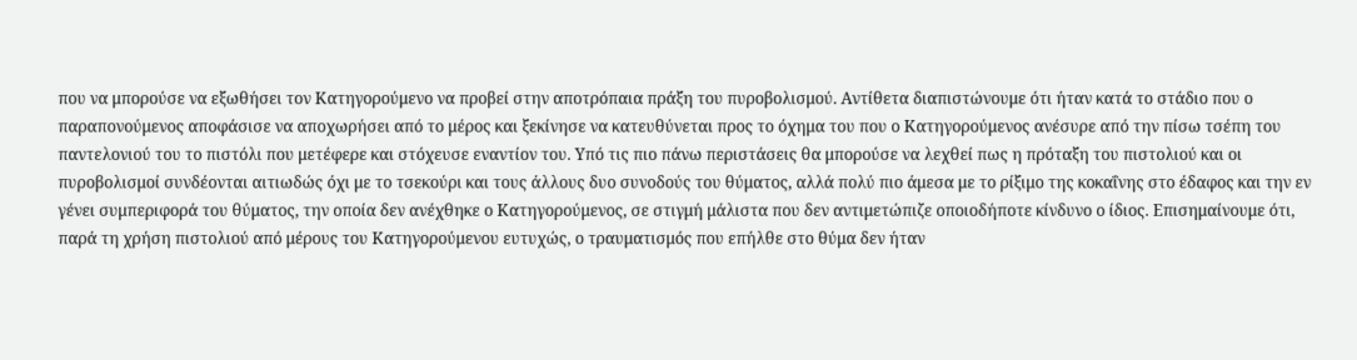που να μπορούσε να εξωθήσει τον Κατηγορούμενο να προβεί στην αποτρόπαια πράξη του πυροβολισμού. Αντίθετα διαπιστώνουμε ότι ήταν κατά το στάδιο που ο παραπονούμενος αποφάσισε να αποχωρήσει από το μέρος και ξεκίνησε να κατευθύνεται προς το όχημα του που ο Κατηγορούμενος ανέσυρε από την πίσω τσέπη του παντελονιού του το πιστόλι που μετέφερε και στόχευσε εναντίον του. Υπό τις πιο πάνω περιστάσεις θα μπορούσε να λεχθεί πως η πρόταξη του πιστολιού και οι πυροβολισμοί συνδέονται αιτιωδώς όχι με το τσεκούρι και τους άλλους δυο συνοδούς του θύματος, αλλά πολύ πιο άμεσα με το ρίξιμο της κοκαΐνης στο έδαφος και την εν γένει συμπεριφορά του θύματος, την οποία δεν ανέχθηκε ο Κατηγορούμενος, σε στιγμή μάλιστα που δεν αντιμετώπιζε οποιοδήποτε κίνδυνο ο ίδιος. Επισημαίνουμε ότι, παρά τη χρήση πιστολιού από μέρους του Κατηγορούμενου ευτυχώς, ο τραυματισμός που επήλθε στο θύμα δεν ήταν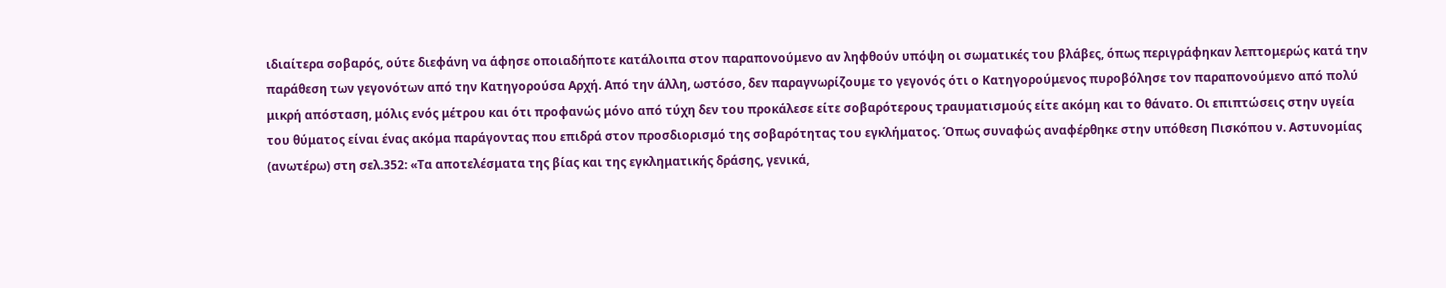ιδιαίτερα σοβαρός, ούτε διεφάνη να άφησε οποιαδήποτε κατάλοιπα στον παραπονούμενο αν ληφθούν υπόψη οι σωματικές του βλάβες, όπως περιγράφηκαν λεπτομερώς κατά την παράθεση των γεγονότων από την Κατηγορούσα Αρχή. Από την άλλη, ωστόσο, δεν παραγνωρίζουμε το γεγονός ότι ο Κατηγορούμενος πυροβόλησε τον παραπονούμενο από πολύ μικρή απόσταση, μόλις ενός μέτρου και ότι προφανώς μόνο από τύχη δεν του προκάλεσε είτε σοβαρότερους τραυματισμούς είτε ακόμη και το θάνατο. Οι επιπτώσεις στην υγεία του θύματος είναι ένας ακόμα παράγοντας που επιδρά στον προσδιορισμό της σοβαρότητας του εγκλήματος. Όπως συναφώς αναφέρθηκε στην υπόθεση Πισκόπου ν. Αστυνομίας (ανωτέρω) στη σελ.352: «Τα αποτελέσματα της βίας και της εγκληματικής δράσης, γενικά,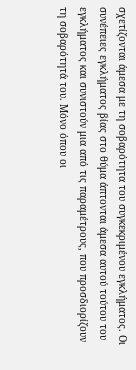σχετίζονται άμεσα με τη σοβαρότητα του συγκεκριμένου εγκλήματος. Οι συνέπειες εγκλήματος βίας στο θύμα άπτονται άμεσα αυτού τούτου του εγκλήματος και συνιστούν μια από τις παραμέτρους, που προσδιορίζουν τη σοβαρότητά του. Μόνο όπου οι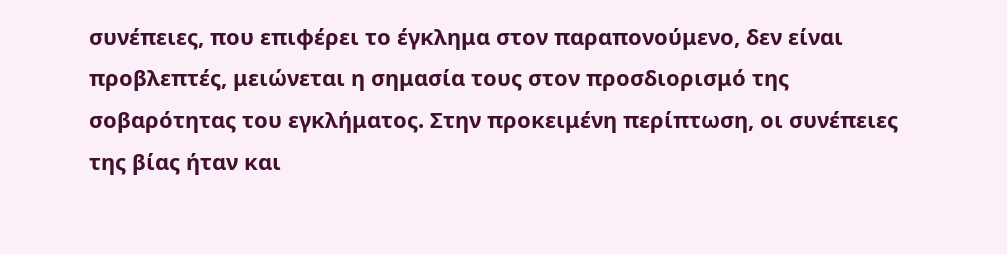συνέπειες, που επιφέρει το έγκλημα στον παραπονούμενο, δεν είναι προβλεπτές, μειώνεται η σημασία τους στον προσδιορισμό της σοβαρότητας του εγκλήματος. Στην προκειμένη περίπτωση, οι συνέπειες της βίας ήταν και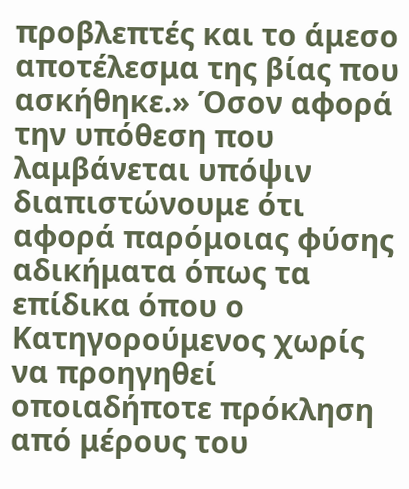προβλεπτές και το άμεσο αποτέλεσμα της βίας που ασκήθηκε.» Όσον αφορά την υπόθεση που λαμβάνεται υπόψιν διαπιστώνουμε ότι αφορά παρόμοιας φύσης αδικήματα όπως τα επίδικα όπου ο Κατηγορούμενος χωρίς να προηγηθεί οποιαδήποτε πρόκληση από μέρους του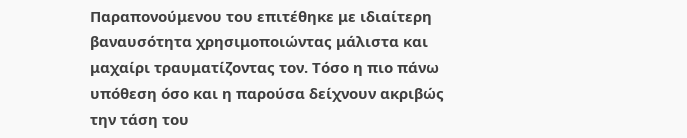Παραπονούμενου του επιτέθηκε με ιδιαίτερη βαναυσότητα χρησιμοποιώντας μάλιστα και μαχαίρι τραυματίζοντας τον. Τόσο η πιο πάνω υπόθεση όσο και η παρούσα δείχνουν ακριβώς την τάση του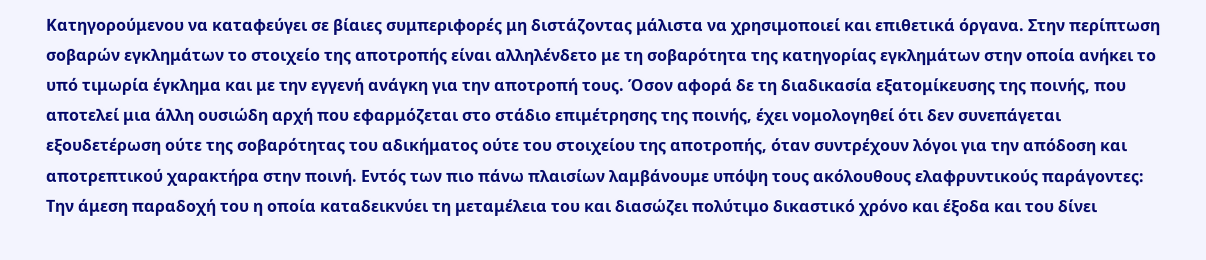Κατηγορούμενου να καταφεύγει σε βίαιες συμπεριφορές μη διστάζοντας μάλιστα να χρησιμοποιεί και επιθετικά όργανα. Στην περίπτωση σοβαρών εγκλημάτων το στοιχείο της αποτροπής είναι αλληλένδετο με τη σοβαρότητα της κατηγορίας εγκλημάτων στην οποία ανήκει το υπό τιμωρία έγκλημα και με την εγγενή ανάγκη για την αποτροπή τους. Όσον αφορά δε τη διαδικασία εξατομίκευσης της ποινής, που αποτελεί μια άλλη ουσιώδη αρχή που εφαρμόζεται στο στάδιο επιμέτρησης της ποινής, έχει νομολογηθεί ότι δεν συνεπάγεται εξουδετέρωση ούτε της σοβαρότητας του αδικήματος ούτε του στοιχείου της αποτροπής, όταν συντρέχουν λόγοι για την απόδοση και αποτρεπτικού χαρακτήρα στην ποινή. Εντός των πιο πάνω πλαισίων λαμβάνουμε υπόψη τους ακόλουθους ελαφρυντικούς παράγοντες: Την άμεση παραδοχή του η οποία καταδεικνύει τη μεταμέλεια του και διασώζει πολύτιμο δικαστικό χρόνο και έξοδα και του δίνει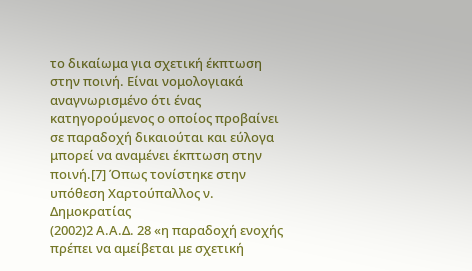το δικαίωμα για σχετική έκπτωση στην ποινή. Είναι νομολογιακά αναγνωρισμένο ότι ένας κατηγορούμενος ο οποίος προβαίνει σε παραδοχή δικαιούται και εύλογα μπορεί να αναμένει έκπτωση στην ποινή.[7] Όπως τονίστηκε στην υπόθεση Χαρτούπαλλος ν. Δημοκρατίας
(2002)2 Α.Α.Δ. 28 «η παραδοχή ενοχής πρέπει να αμείβεται με σχετική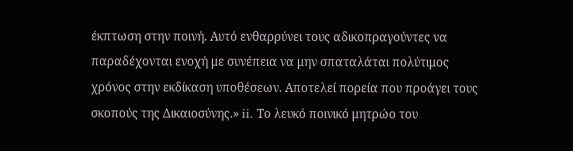έκπτωση στην ποινή. Αυτό ενθαρρύνει τους αδικοπραγούντες να παραδέχονται ενοχή με συνέπεια να μην σπαταλάται πολύτιμος χρόνος στην εκδίκαση υποθέσεων. Αποτελεί πορεία που προάγει τους σκοπούς της Δικαιοσύνης.» ii. Το λευκό ποινικό μητρώο του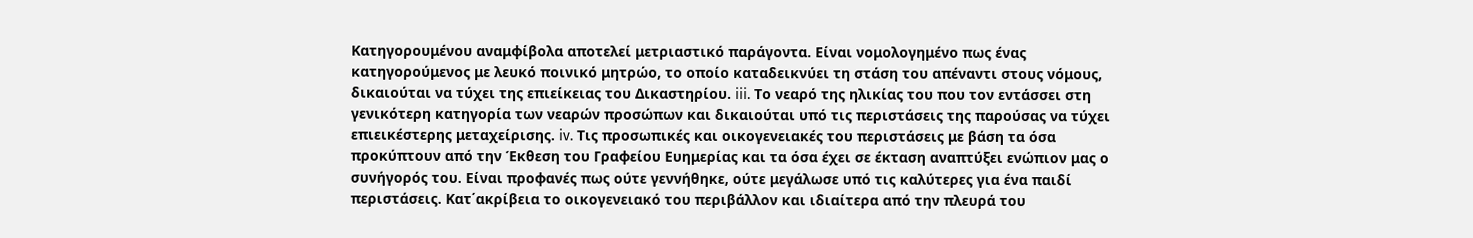Κατηγορουμένου αναμφίβολα αποτελεί μετριαστικό παράγοντα. Είναι νομολογημένο πως ένας κατηγορούμενος με λευκό ποινικό μητρώο, το οποίο καταδεικνύει τη στάση του απέναντι στους νόμους, δικαιούται να τύχει της επιείκειας του Δικαστηρίου. iii. Το νεαρό της ηλικίας του που τον εντάσσει στη γενικότερη κατηγορία των νεαρών προσώπων και δικαιούται υπό τις περιστάσεις της παρούσας να τύχει επιεικέστερης μεταχείρισης. iv. Τις προσωπικές και οικογενειακές του περιστάσεις με βάση τα όσα προκύπτουν από την Έκθεση του Γραφείου Ευημερίας και τα όσα έχει σε έκταση αναπτύξει ενώπιον μας ο συνήγορός του. Είναι προφανές πως ούτε γεννήθηκε, ούτε μεγάλωσε υπό τις καλύτερες για ένα παιδί περιστάσεις. Κατ΄ακρίβεια το οικογενειακό του περιβάλλον και ιδιαίτερα από την πλευρά του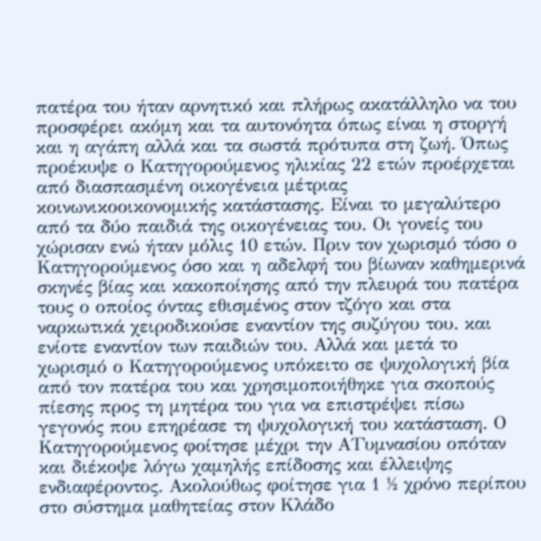πατέρα του ήταν αρνητικό και πλήρως ακατάλληλο να του προσφέρει ακόμη και τα αυτονόητα όπως είναι η στοργή και η αγάπη αλλά και τα σωστά πρότυπα στη ζωή. Όπως προέκυψε ο Κατηγορούμενος ηλικίας 22 ετών προέρχεται από διασπασμένη οικογένεια μέτριας κοινωνικοοικονομικής κατάστασης. Είναι το μεγαλύτερο από τα δύο παιδιά της οικογένειας του. Οι γονείς του χώρισαν ενώ ήταν μόλις 10 ετών. Πριν τον χωρισμό τόσο ο Κατηγορούμενος όσο και η αδελφή του βίωναν καθημερινά σκηνές βίας και κακοποίησης από την πλευρά του πατέρα τους ο οποίος όντας εθισμένος στον τζόγο και στα ναρκωτικά χειροδικούσε εναντίον της συζύγου του. και ενίοτε εναντίον των παιδιών του. Αλλά και μετά το χωρισμό ο Κατηγορούμενος υπόκειτο σε ψυχολογική βία από τον πατέρα του και χρησιμοποιήθηκε για σκοπούς πίεσης προς τη μητέρα του για να επιστρέψει πίσω γεγονός που επηρέασε τη ψυχολογική του κατάσταση. Ο Κατηγορούμενος φοίτησε μέχρι την Α΄Γυμνασίου οπόταν και διέκοψε λόγω χαμηλής επίδοσης και έλλειψης ενδιαφέροντος. Ακολούθως φοίτησε για 1 ½ χρόνο περίπου στο σύστημα μαθητείας στον Κλάδο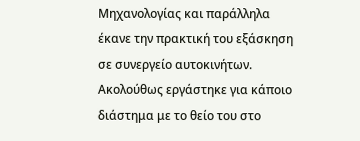Μηχανολογίας και παράλληλα έκανε την πρακτική του εξάσκηση σε συνεργείο αυτοκινήτων. Ακολούθως εργάστηκε για κάποιο διάστημα με το θείο του στο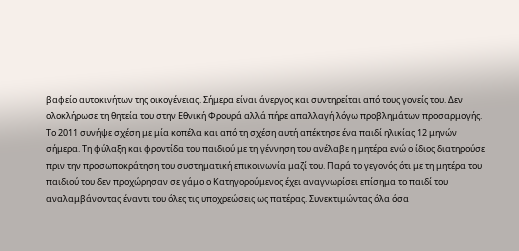βαφείο αυτοκινήτων της οικογένειας. Σήμερα είναι άνεργος και συντηρείται από τους γονείς του. Δεν ολοκλήρωσε τη θητεία του στην Εθνική Φρουρά αλλά πήρε απαλλαγή λόγω προβλημάτων προσαρμογής. Το 2011 συνήψε σχέση με μία κοπέλα και από τη σχέση αυτή απέκτησε ένα παιδί ηλικίας 12 μηνών σήμερα. Τη φύλαξη και φροντίδα του παιδιού με τη γέννηση του ανέλαβε η μητέρα ενώ ο ίδιος διατηρούσε πριν την προσωποκράτηση του συστηματική επικοινωνία μαζί του. Παρά το γεγονός ότι με τη μητέρα του παιδιού του δεν προχώρησαν σε γάμο ο Κατηγορούμενος έχει αναγνωρίσει επίσημα το παιδί του αναλαμβάνοντας έναντι του όλες τις υποχρεώσεις ως πατέρας. Συνεκτιμώντας όλα όσα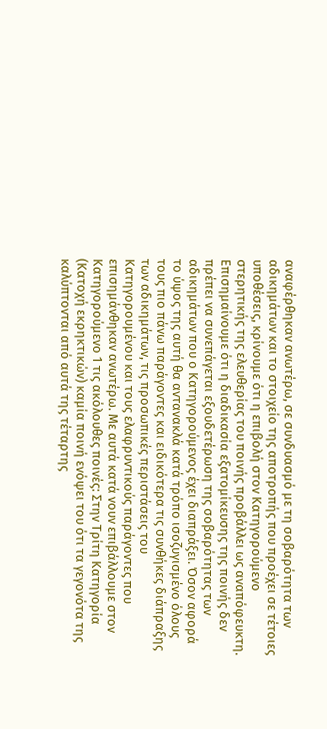αναφέρθηκαν ανωτέρω, σε συνδυασμό με τη σοβαρότητα των αδικημάτων και το στοιχείο της αποτροπής που προέχει σε τέτοιες υποθέσεις, κρίνουμε ότι η επιβολή στον Κατηγορούμενο στερητικής της ελευθερίας του ποινής προβάλλει ως αναπόφευκτη. Επισημαίνουμε ότι η διαδικασία εξατομίκευσης της ποινής δεν πρέπει να συνεπάγεται εξουδετέρωση της σοβαρότητας των αδικημάτων που ο Κατηγορούμενος έχει διαπράξει. Όσον αφορά το ύψος της αυτή θα αντανακλά κατά τρόπο ισοζυγισμένο όλους τους πιο πάνω παράγοντες και ειδικότερα τις συνθήκες διάπραξης των αδικημάτων, τις προσωπικές περιστάσεις του Κατηγορουμένου και τους ελαφρυντικούς παράγοντες που επισημάνθηκαν ανωτέρω. Με αυτά κατά νουν επιβάλλουμε στον Κατηγορούμενο 1 τις ακόλουθες ποινές: Στην Τρίτη Kατηγορία (Κατοχή εκρηκτικών) καμία ποινή ενόψει του ότι τα γεγονότα της καλύπτονται από αυτά της τέταρτης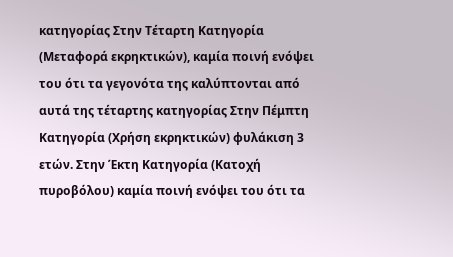κατηγορίας Στην Τέταρτη Kατηγορία (Μεταφορά εκρηκτικών), καμία ποινή ενόψει του ότι τα γεγονότα της καλύπτονται από αυτά της τέταρτης κατηγορίας Στην Πέμπτη Kατηγορία (Χρήση εκρηκτικών) φυλάκιση 3 ετών. Στην Έκτη Kατηγορία (Κατοχή πυροβόλου) καμία ποινή ενόψει του ότι τα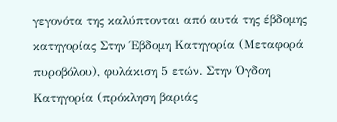γεγονότα της καλύπτονται από αυτά της έβδομης κατηγορίας Στην Έβδομη Kατηγορία (Μεταφορά πυροβόλου), φυλάκιση 5 ετών. Στην Όγδοη Kατηγορία (πρόκληση βαριάς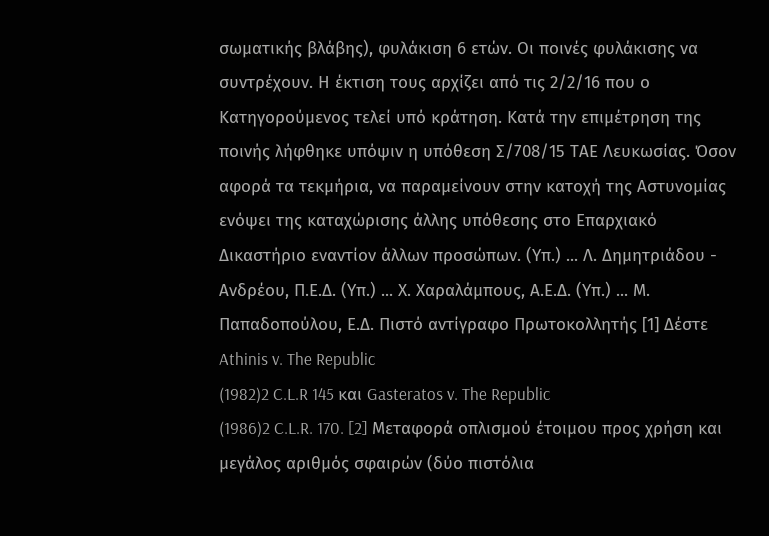σωματικής βλάβης), φυλάκιση 6 ετών. Οι ποινές φυλάκισης να συντρέχουν. Η έκτιση τους αρχίζει από τις 2/2/16 που ο Κατηγορούμενος τελεί υπό κράτηση. Κατά την επιμέτρηση της ποινής λήφθηκε υπόψιν η υπόθεση Σ/708/15 ΤΑΕ Λευκωσίας. Όσον αφορά τα τεκμήρια, να παραμείνουν στην κατοχή της Αστυνομίας ενόψει της καταχώρισης άλλης υπόθεσης στο Επαρχιακό Δικαστήριο εναντίον άλλων προσώπων. (Υπ.) ... Λ. Δημητριάδου - Ανδρέου, Π.Ε.Δ. (Υπ.) ... Χ. Χαραλάμπους, Α.Ε.Δ. (Υπ.) ... Μ. Παπαδοπούλου, Ε.Δ. Πιστό αντίγραφο Πρωτοκολλητής [1] Δέστε Athinis v. The Republic
(1982)2 C.L.R 145 και Gasteratos v. The Republic
(1986)2 C.L.R. 170. [2] Μεταφορά οπλισμού έτοιμου προς χρήση και μεγάλος αριθμός σφαιρών (δύο πιστόλια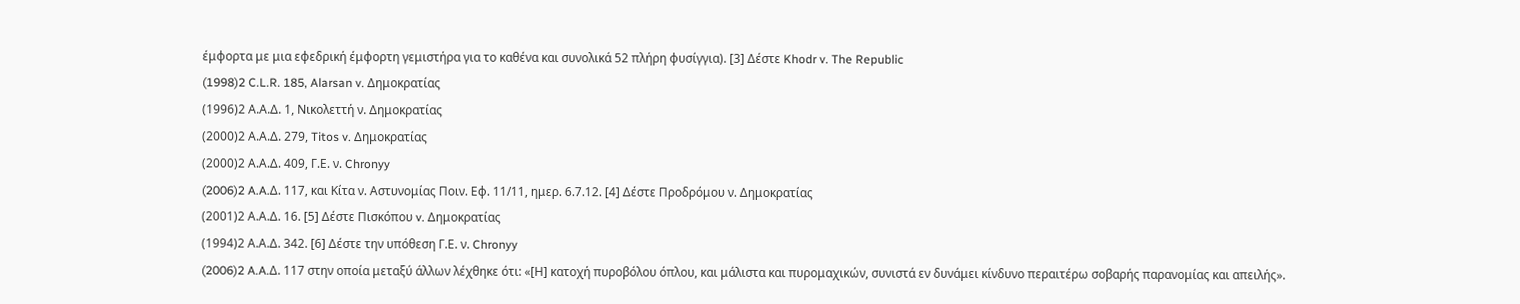έμφορτα με μια εφεδρική έμφορτη γεμιστήρα για το καθένα και συνολικά 52 πλήρη φυσίγγια). [3] Δέστε Khodr v. The Republic
(1998)2 C.L.R. 185, Alarsan v. Δημοκρατίας
(1996)2 Α.Α.Δ. 1, Νικολεττή ν. Δημοκρατίας
(2000)2 Α.Α.Δ. 279, Titos v. Δημοκρατίας
(2000)2 Α.Α.Δ. 409, Γ.Ε. ν. Chronyy
(2006)2 A.A.Δ. 117, και Κίτα ν. Αστυνομίας Ποιν. Εφ. 11/11, ημερ. 6.7.12. [4] Δέστε Προδρόμου ν. Δημοκρατίας
(2001)2 Α.Α.Δ. 16. [5] Δέστε Πισκόπου v. Δημοκρατίας
(1994)2 Α.Α.Δ. 342. [6] Δέστε την υπόθεση Γ.Ε. ν. Chronyy
(2006)2 A.A.Δ. 117 στην οποία μεταξύ άλλων λέχθηκε ότι: «[Η] κατοχή πυροβόλου όπλου, και μάλιστα και πυρομαχικών, συνιστά εν δυνάμει κίνδυνο περαιτέρω σοβαρής παρανομίας και απειλής».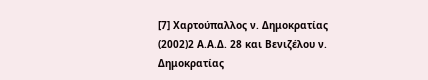[7] Χαρτούπαλλος ν. Δημοκρατίας
(2002)2 Α.Α.Δ. 28 και Βενιζέλου ν. Δημοκρατίας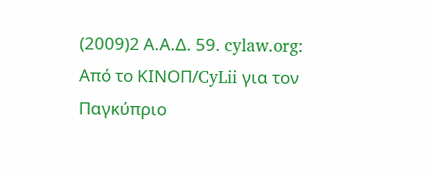(2009)2 Α.Α.Δ. 59. cylaw.org: Από το ΚΙΝOΠ/CyLii για τον Παγκύπριο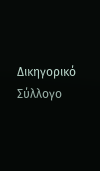Δικηγορικό Σύλλογο